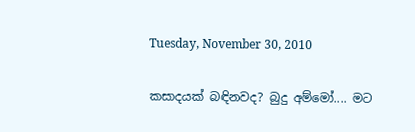Tuesday, November 30, 2010

කසාදයක් බඳිනවද? බුදු අම්මෝ.... මට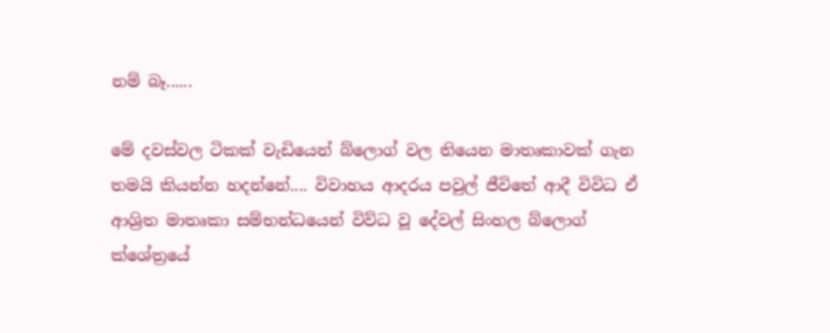නම් බෑ......

මේ දවස්වල ටිකක් වැඩියෙන් බ්ලොග් වල තියෙන මාතෘකාවක් ගැන තමයි කියන්න හදන්නේ.... විවාහය ආදරය පවුල් ජීවිතේ ආදී විවිධ ඒ ආශ්‍රිත මාතෘකා සම්භන්ධයෙන් විව්ධ වූ දේවල් සිංහල බ්ලොග් ක්ශේත්‍රයේ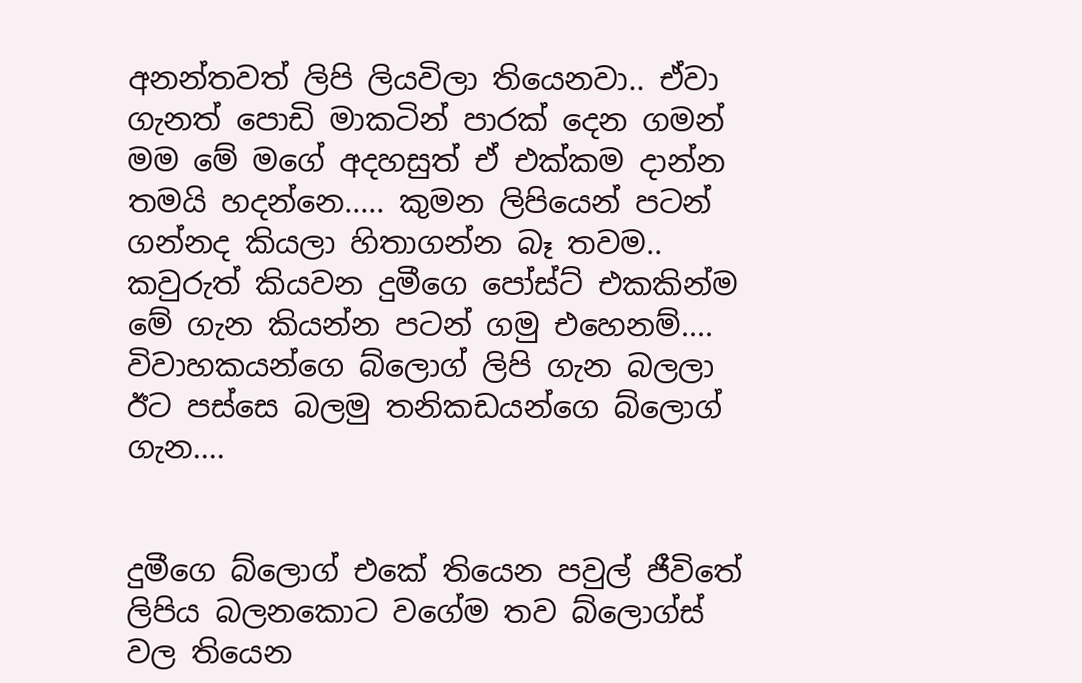අනන්තවත් ලිපි ලියවිලා තියෙනවා.. ඒවා ගැනත් පොඩි මාකටින් පාරක් දෙන ගමන් මම මේ මගේ අදහසුත් ඒ එක්කම දාන්න තමයි හදන්නෙ..... කුමන ලිපියෙන් පටන් ගන්නද කියලා හිතාගන්න බෑ තවම.. කවුරුත් කියවන දුමීගෙ පෝස්ට් එකකින්ම මේ ගැන කියන්න පටන් ගමු එහෙනම්.... විවාහකයන්ගෙ බ්ලොග් ලිපි ගැන බලලා ඊට පස්සෙ බලමු තනිකඩයන්ගෙ බ්ලොග් ගැන....


දුමීගෙ බ්ලොග් එකේ තියෙන පවුල් ජීවිතේ ලිපිය බලනකොට වගේම තව බ්ලොග්ස් වල තියෙන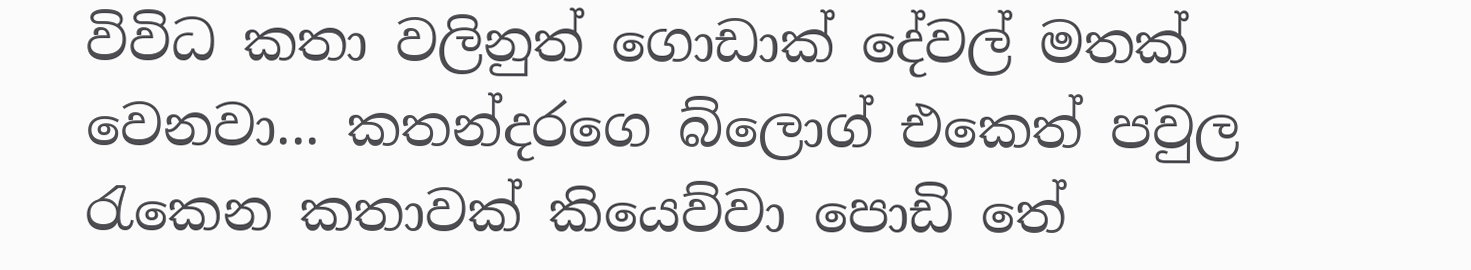විවිධ කතා වලිනුත් ගොඩාක් දේවල් මතක් වෙනවා... කතන්දරගෙ බ්ලොග් එකෙත් පවුල රැකෙන කතාවක් කියෙව්වා පොඩි තේ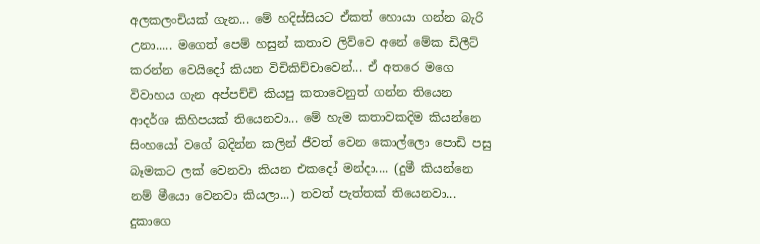අලකලංචියක් ගැන... මේ හදිස්සියට ඒකත් හොයා ගන්න බැරි උනා..... මගෙත් පෙම් හසුන් කතාව ලිව්වෙ අනේ මේක ඩිලීට් කරන්න වෙයිදෝ කියන විචිකිච්චාවෙන්... ඒ අතරෙ මගෙ විවාහය ගැන අප්පච්චි කියපු කතාවෙනුත් ගන්න තියෙන ආදර්ශ කිහිපයක් තියෙනවා... මේ හැම කතාවකදිම කියන්නෙ සිංහයෝ වගේ බදින්න කලින් ජීවත් වෙන කොල්ලො පොඩි පසු බෑමකට ලක් වෙනවා කියන එකදෝ මන්දා.... (දුමී කියන්නෙ නම් මීයො වෙනවා කියලා...) තවත් පැත්තක් තියෙනවා... දුකාගෙ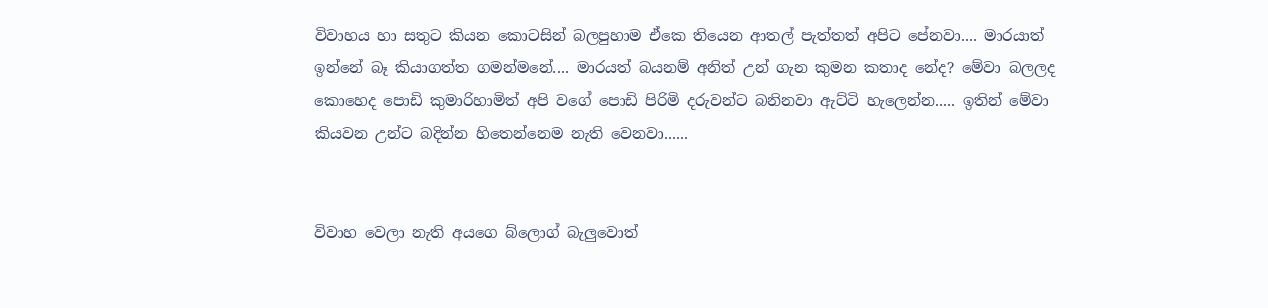විවාහය හා සතුට කියන කොටසින් බලපුහාම ඒකෙ තියෙන ආතල් පැත්තත් අපිට පේනවා.... මාරයාත් ඉන්නේ බෑ කියාගත්ත ගමන්මනේ.... මාරයත් බයනම් අනිත් උන් ගැන කුමන කතාද නේද? මේවා බලලද කොහෙද පොඩි කුමාරිහාමිත් අපි වගේ පොඩි පිරිමි දරුවන්ට බනිනවා ඇට්ටි හැලෙන්න..... ඉතින් මේවා කියවන උන්ට බදින්න හිතෙන්නෙම නැති වෙනවා......


විවාහ වෙලා නැති අයගෙ බ්ලොග් බැලුවොත්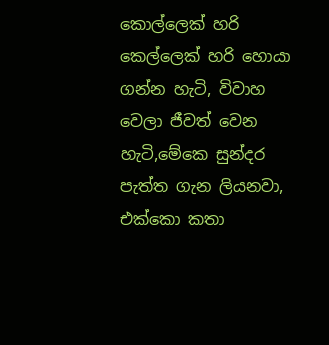කොල්ලෙක් හරි කෙල්ලෙක් හරි හොයා ගන්න හැටි, විවාහ වෙලා ජීවත් වෙන හැටි,මේකෙ සුන්දර පැත්ත ගැන ලියනවා, එක්කො කතා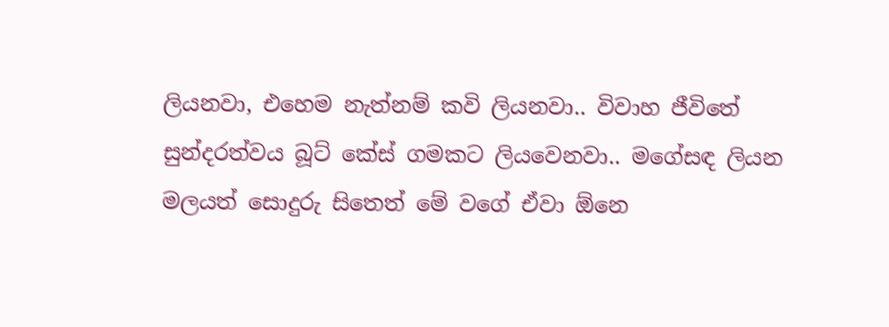ලියනවා, එහෙම නැත්නම් කවි ලියනවා.. විවාහ ජීවිතේ සුන්දරත්වය බූට් කේස් ගමකට ලියවෙනවා.. මගේසඳ ලියන මලයත් සොදුරු සිතෙත් මේ වගේ ඒවා ඕනෙ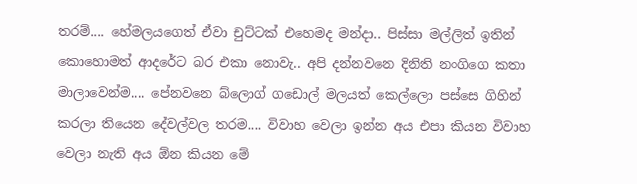තරම්.... හේමලයගෙත් ඒවා චුට්ටක් එහෙමද මන්දා.. පිස්සා මල්ලිත් ඉතින් කොහොමත් ආදරේට බර එකා නොවැ.. අපි දන්නවනෙ දිනිති නංගිගෙ කතා මාලාවෙන්ම.... පේනවනෙ බ්ලොග් ගඩොල් මලයත් කෙල්ලො පස්සෙ ගිහින් කරලා තියෙන දේවල්වල තරම.... විවාහ වෙලා ඉන්න අය එපා කියන විවාහ වෙලා නැති අය ඕන කියන මේ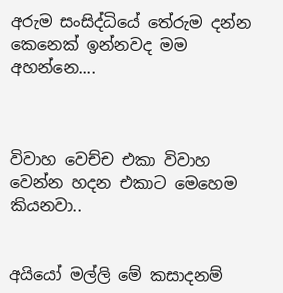අරුම සංසිද්ධියේ තේරුම දන්න කෙනෙක් ඉන්නවද මම අහන්නෙ....



විවාහ වෙච්ච එකා විවාහ වෙන්න හදන එකාට මෙහෙම කියනවා..


අයියෝ මල්ලි මේ කසාදනම්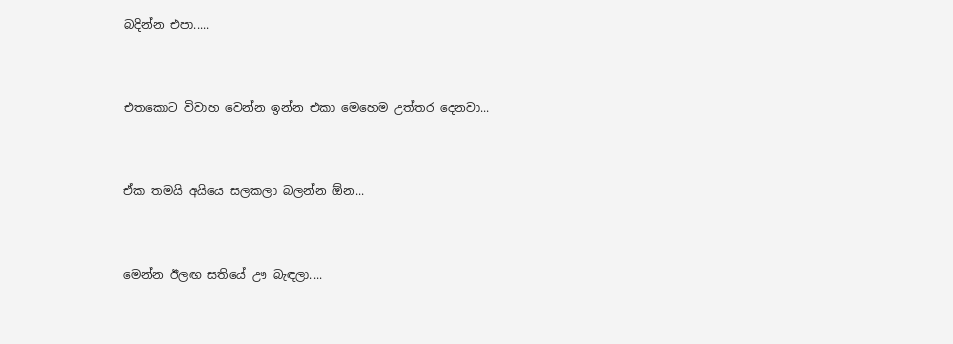බදින්න එපා.....


එතකොට විවාහ වෙන්න ඉන්න එකා මෙහෙම උත්තර දෙනවා...


ඒක තමයි අයියෙ සලකලා බලන්න ඕන...


මෙන්න ඊලඟ සතියේ ඌ බැඳලා....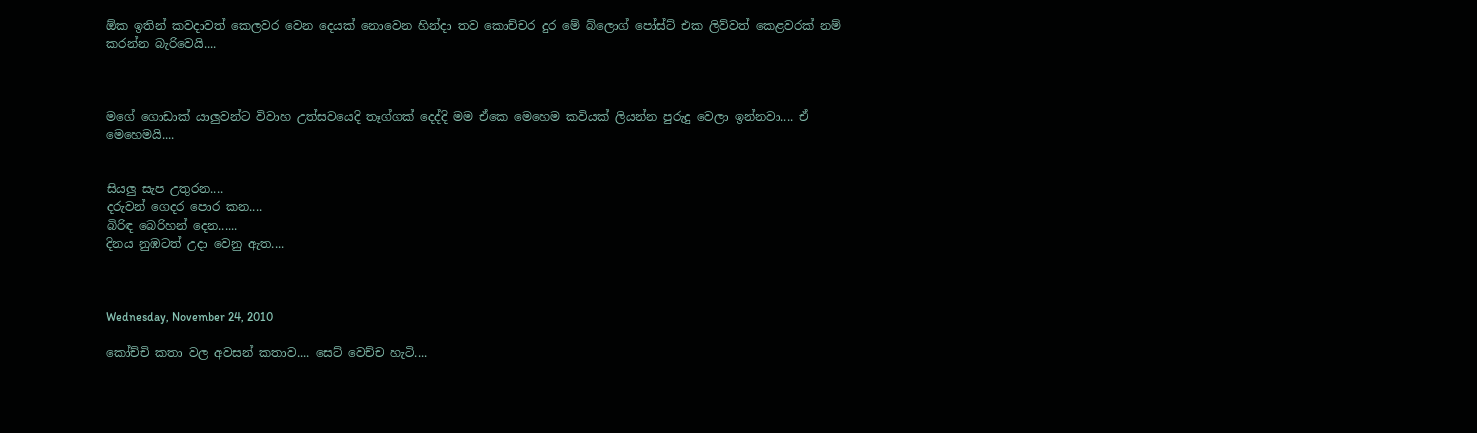ඕක ඉතින් කවදාවත් කෙලවර වෙන දෙයක් නොවෙන හින්දා තව කොච්චර දුර මේ බ්ලොග් පෝස්ට් එක ලිව්වත් කෙළවරක් නම් කරන්න බැරිවෙයි....



මගේ ගොඩාක් යාලුවන්ට විවාහ උත්සවයෙදි තෑග්ගක් දෙද්දි මම ඒකෙ මෙහෙම කවියක් ලියන්න පුරුදු වෙලා ඉන්නවා.... ඒ මෙහෙමයි....


සියලු සැප උතුරන....
දරුවන් ගෙදර පොර කන....
බිරිඳ බෙරිහන් දෙන......
දිනය නුඹටත් උදා වෙනු ඇත....



Wednesday, November 24, 2010

කෝච්චි කතා වල අවසන් කතාව.... සෙට් වෙච්ච හැටි....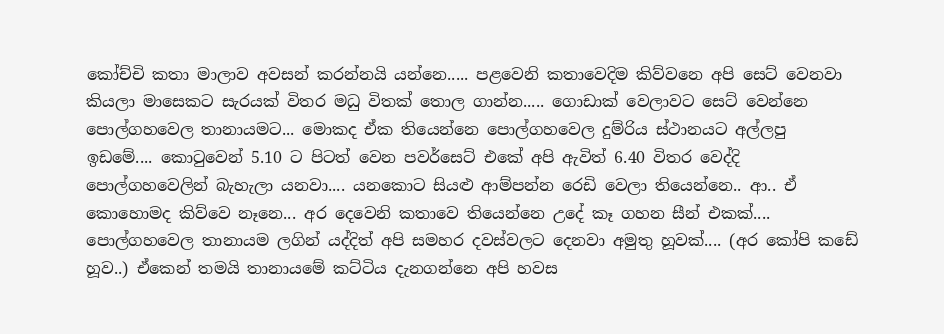කෝච්චි කතා මාලාව අවසන් කරන්නයි යන්නෙ..... පළවෙනි කතාවෙදිම කිව්වනෙ අපි සෙට් වෙනවා කියලා මාසෙකට සැරයක් විතර මධු විතක් තොල ගාන්න..... ගොඩාක් වෙලාවට සෙට් වෙන්නෙ පොල්ගහවෙල තානායමට... මොකද ඒක තියෙන්නෙ පොල්ගහවෙල දුම්රිය ස්ථානයට අල්ලපු ඉඩමේ.... කොටුවෙන් 5.10 ට පිටත් වෙන පවර්සෙට් එකේ අපි ඇවිත් 6.40 විතර වෙද්දි පොල්ගහවෙලින් බැහැලා යනවා.... යනකොට සියළු ආම්පන්න රෙඩි වෙලා තියෙන්නෙ.. ආ.. ඒ කොහොමද කිව්වෙ නෑනෙ... අර දෙවෙනි කතාවෙ තියෙන්නෙ උදේ කෑ ගහන සීන් එකක්.... පොල්ගහවෙල තානායම ලගින් යද්දිත් අපි සමහර දවස්වලට දෙනවා අමුතු හූවක්.... (අර කෝපි කඩේ හූව..) ඒකෙන් තමයි තානායමේ කට්ටිය දැනගන්නෙ අපි හවස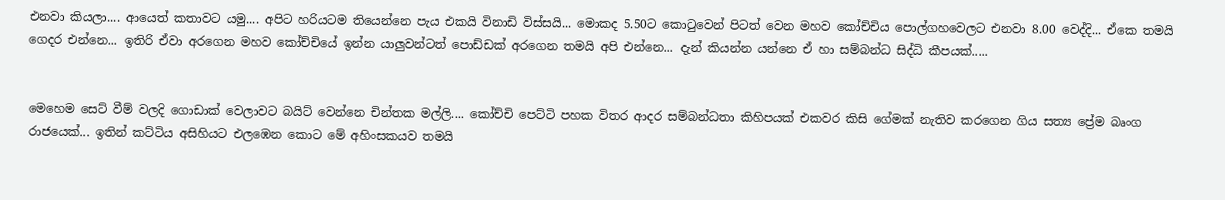එනවා කියලා.... ආයෙත් කතාවට යමු.... අපිට හරියටම තියෙන්නෙ පැය එකයි විනාඩි විස්සයි... මොකද 5.50ට කොටුවෙන් පිටත් වෙන මහව කෝච්චිය පොල්ගහවෙලට එනවා 8.00 වෙද්දි... ඒකෙ තමයි ගෙදර එන්නෙ... ඉතිරි ඒවා අරගෙන මහව කෝච්චියේ ඉන්න යාලුවන්ටත් පොඩ්ඩක් අරගෙන තමයි අපි එන්නෙ... දැන් කියන්න යන්නෙ ඒ හා සම්බන්ධ සිද්ධි කීපයක්.....


මෙහෙම සෙට් වීම් වලදි ගොඩාක් වෙලාවට බයිට් වෙන්නෙ චින්තක මල්ලි.... කෝච්චි පෙට්ටි පහක විතර ආදර සම්බන්ධතා කිහිපයක් එකවර කිසි ගේමක් නැතිව කරගෙන ගිය සත්‍ය ප්‍රේම බෘංග රාජයෙක්... ඉතින් කට්ටිය අසිහියට එලඹෙන කොට මේ අහිංසකයව තමයි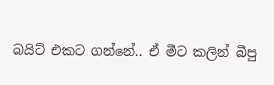බයිට් එකට ගන්නේ.. ඒ මීට කලින් බීපු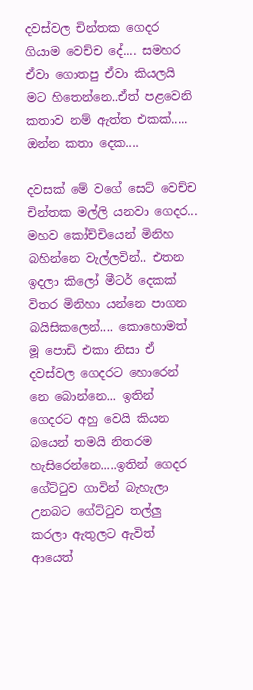දවස්වල චින්තක ගෙදර ගියාම වෙච්ච දේ.... සමහර ඒවා ගොතපු ඒවා කියලයි මට හිතෙන්නෙ..ඒත් පළවෙනි කතාව නම් ඇත්ත එකක්..... ඔන්න කතා දෙක....

දවසක් මේ වගේ සෙට් වෙච්ච චින්තක මල්ලි යනවා ගෙදර... මහව කෝච්චියෙන් මිනිහ බහින්නෙ වැල්ලවින්.. එතන ඉදලා කිලෝ මීටර් දෙකක් විතර මිනිහා යන්නෙ පාගන බයිසිකලෙන්.... කොහොමත් මූ පොඩි එකා නිසා ඒ දවස්වල ගෙදරට හොරෙන් නෙ බොන්නෙ... ඉතින් ගෙදරට අහු වෙයි කියන බයෙන් තමයි නිතරම හැසිරෙන්නෙ.....ඉතින් ගෙදර ගේට්ටුව ගාවින් බැහැලා උනබට ගේට්ටුව තල්ලු කරලා ඇතුලට ඇවිත් ආයෙත්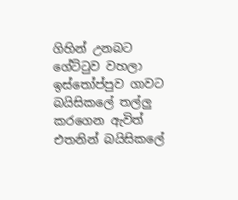ගිහින් උනබට ගේට්ටුව වහලා ඉස්තෝප්පුව ගාවට බයිසිකලේ තල්ලු කරගෙන ඇවිත් එතනින් බයිසිකලේ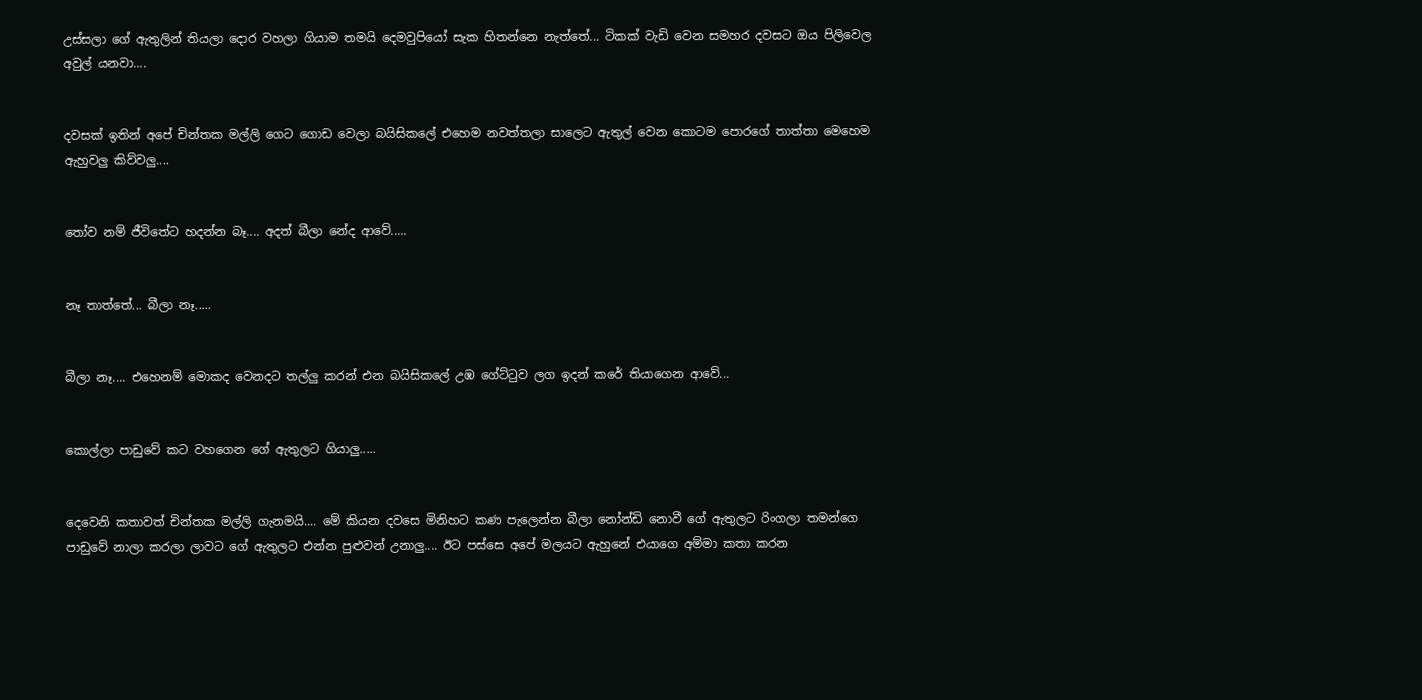උස්සලා ගේ ඇතුලින් තියලා දොර වහලා ගියාම තමයි දෙමවුපියෝ සැක හිතන්නෙ නැත්තේ... ටිකක් වැඩි වෙන සමහර දවසට ඔය පිලිවෙල අවුල් යනවා....


දවසක් ඉතින් අපේ චින්තක මල්ලි ගෙට ගොඩ වෙලා බයිසිකලේ එහෙම නවත්තලා සාලෙට ඇතුල් වෙන කොටම පොරගේ තාත්තා මෙහෙම ඇහුවලු කිව්වලු....


තෝව නම් ජීවිතේට හදන්න බෑ.... අදත් බීලා නේද ආවේ.....


නෑ තාත්තේ... බීලා නෑ.....


බීලා නෑ.... එහෙනම් මොකද වෙනදට තල්ලු කරන් එන බයිසිකලේ උඹ ගේට්ටුව ලග ඉදන් කරේ තියාගෙන ආවේ...


කොල්ලා පාඩුවේ කට වහගෙන ගේ ඇතුලට ගියාලු.....


දෙවෙනි කතාවත් චින්තක මල්ලි ගැනමයි.... මේ කියන දවසෙ මිනිහට කණ පැලෙන්න බීලා නෝන්ඩි නොවී ගේ ඇතුලට රිංගලා තමන්ගෙ පාඩුවේ නාලා කරලා ලාවට ගේ ඇතුලට එන්න පුළුවන් උනාලු.... ඊට පස්සෙ අපේ මලයට ඇහුනේ එයාගෙ අම්මා කතා කරන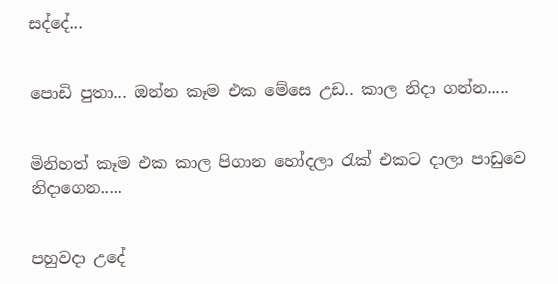සද්දේ...


පොඩි පුතා... ඔන්න කෑම එක මේසෙ උඩ.. කාල නිදා ගන්න.....


මිනිහත් කෑම එක කාල පිගාන හෝදලා රැක් එකට දාලා පාඩුවෙ නිදාගෙන.....


පහුවදා උදේ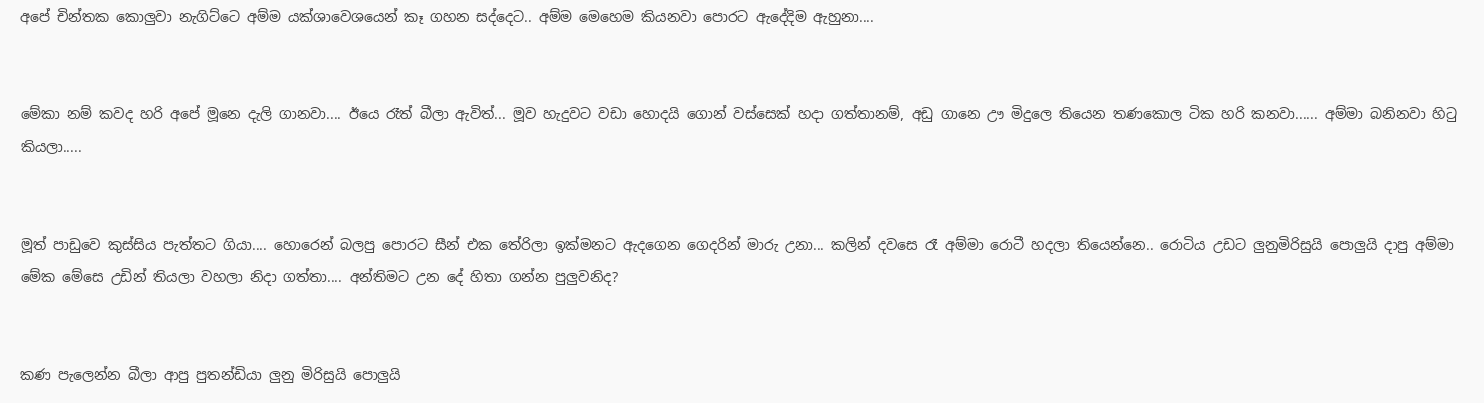අපේ චින්තක කොලුවා නැගිට්ටෙ අම්ම යක්ශාවෙශයෙන් කෑ ගහන සද්දෙට.. අම්ම මෙහෙම කියනවා පොරට ඇදේදිම ඇහුනා....


මේකා නම් කවද හරි අපේ මූනෙ දැලි ගානවා.... ඊයෙ රෑත් බීලා ඇවිත්... මූව හැදුවට වඩා හොදයි ගොන් වස්සෙක් හදා ගත්තානම්, අඩු ගානෙ ඌ මිදුලෙ තියෙන තණකොල ටික හරි කනවා...... අම්මා බනිනවා හිටු කියලා.....


මූත් පාඩුවෙ කුස්සිය පැත්තට ගියා.... හොරෙන් බලපු පොරට සීන් එක තේරිලා ඉක්මනට ඇදගෙන ගෙදරින් මාරු උනා... කලින් දවසෙ රෑ අම්මා රොටී හදලා තියෙන්නෙ.. රොටිය උඩට ලුනුමිරිසුයි පොලුයි දාපු අම්මා මේක මේසෙ උඩින් තියලා වහලා නිදා ගත්තා.... අන්තිමට උන දේ හිතා ගන්න පුලුවනිද?


කණ පැලෙන්න බීලා ආපු පුතන්ඩියා ලුනු මිරිසුයි පොලුයි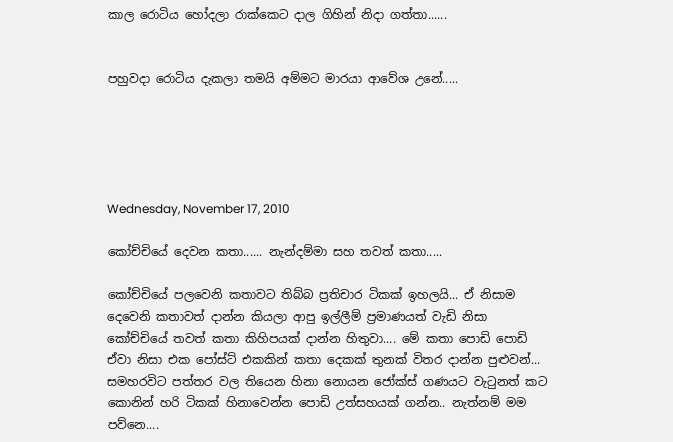කාල රොටිය හෝදලා රාක්කෙට දාල ගිහින් නිදා ගත්තා......


පහුවදා රොටිය දැකලා තමයි අම්මට මාරයා ආවේශ උනේ.....





Wednesday, November 17, 2010

කෝච්චියේ දෙවන කතා...... නැන්දම්මා සහ තවත් කතා.....

කෝච්චියේ පලවෙනි කතාවට තිබ්බ ප්‍රතිචාර ටිකක් ඉහලයි... ඒ නිසාම දෙවෙනි කතාවත් දාන්න කියලා ආපු ඉල්ලීම් ප්‍රමාණයත් වැඩි නිසා කෝච්චියේ තවත් කතා කිහිපයක් දාන්න හිතුවා.... මේ කතා පොඩි පොඩි ඒවා නිසා එක පෝස්ට් එකකින් කතා දෙකක් තුනක් විතර දාන්න පුළුවන්... සමහරවිට පත්තර වල තියෙන හිනා නොයන ජෝක්ස් ගණයට වැටුනත් කට කොනින් හරි ටිකක් හිනාවෙන්න පොඩි උත්සහයක් ගන්න.. නැත්නම් මම පව්නෙ....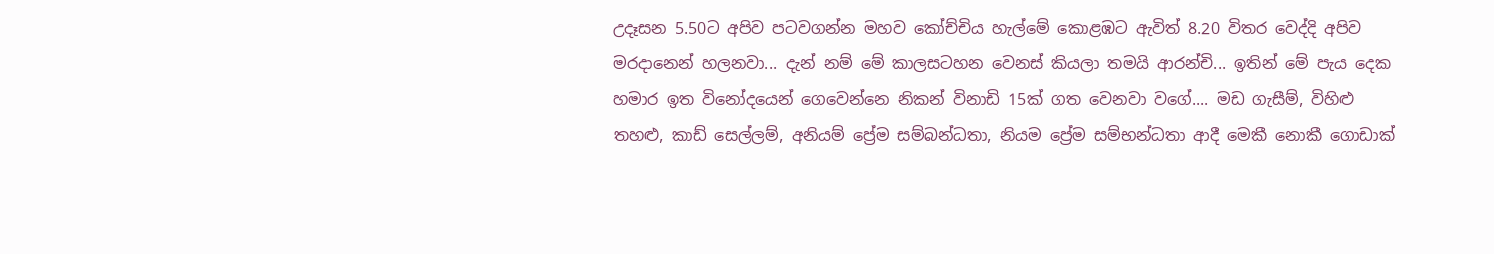උදෑසන 5.50ට අපිව පටවගන්න මහව කෝච්චිය හැල්මේ කොළඹට ඇවිත් 8.20 විතර වෙද්දි අපිව මරදානෙන් හලනවා... දැන් නම් මේ කාලසටහන වෙනස් කියලා තමයි ආරන්චි... ඉතින් මේ පැය දෙක හමාර ඉත විනෝදයෙන් ගෙවෙන්නෙ නිකන් විනාඩි 15ක් ගත වෙනවා වගේ.... මඩ ගැසීම්, විහිළු තහළු, කාඩ් සෙල්ලම්, අනියම් ප්‍රේම සම්බන්ධතා, නියම ප්‍රේම සම්භන්ධතා ආදී මෙකී නොකී ගොඩාක්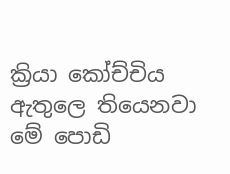ක්‍රියා කෝච්චිය ඇතුලෙ තියෙනවා මේ පොඩි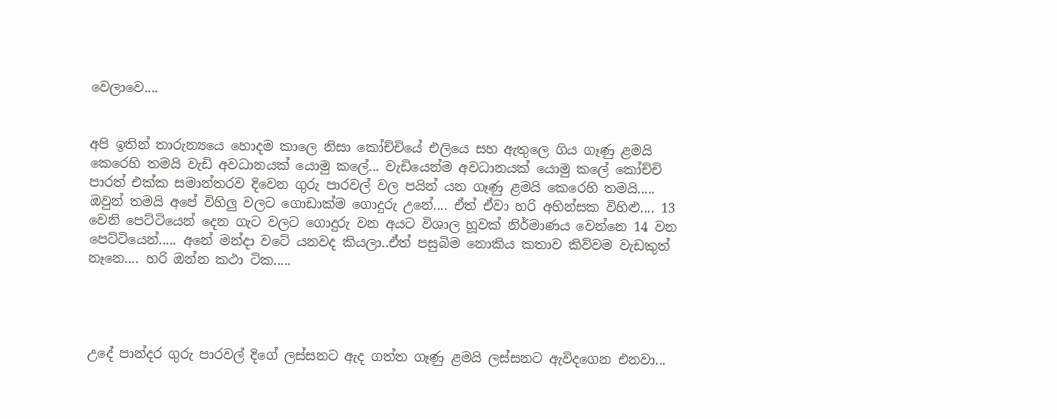වෙලාවෙ....


අපි ඉතින් තාරුන්‍යයෙ හොදම කාලෙ නිසා කෝච්චියේ එලියෙ සහ ඇතුලෙ ගිය ගෑණු ළමයි කෙරෙහි තමයි වැඩි අවධානයක් යොමු කලේ... වැඩියෙන්ම අවධානයක් යොමු කලේ කෝච්චි පාරත් එක්ක සමාන්තරව දිවෙන ගුරු පාරවල් වල පයින් යන ගෑණු ළමයි කෙරෙහි තමයි..... ඔවුන් තමයි අපේ විහිලු වලට ගොඩාක්ම ගොදුරු උනේ.... ඒත් ඒවා හරි අහින්සක විහිළු.... 13 වෙනි පෙට්ටියෙන් දෙන ගැට වලට ගොදුරු වන අයට විශාල හූවක් නිර්මාණය වෙන්නෙ 14 වන පෙට්ටියෙන්..... අනේ මන්දා වටේ යනවද කියලා..ඒත් පසුබිම නොකිය කතාව කිව්වම වැඩකුත් නෑනෙ.... හරි ඔන්න කථා ටික.....




උදේ පාන්දර ගුරු පාරවල් දිගේ ලස්සනට ඇද ගත්ත ගෑණු ළමයි ලස්සනට ඇවිදගෙන එනවා...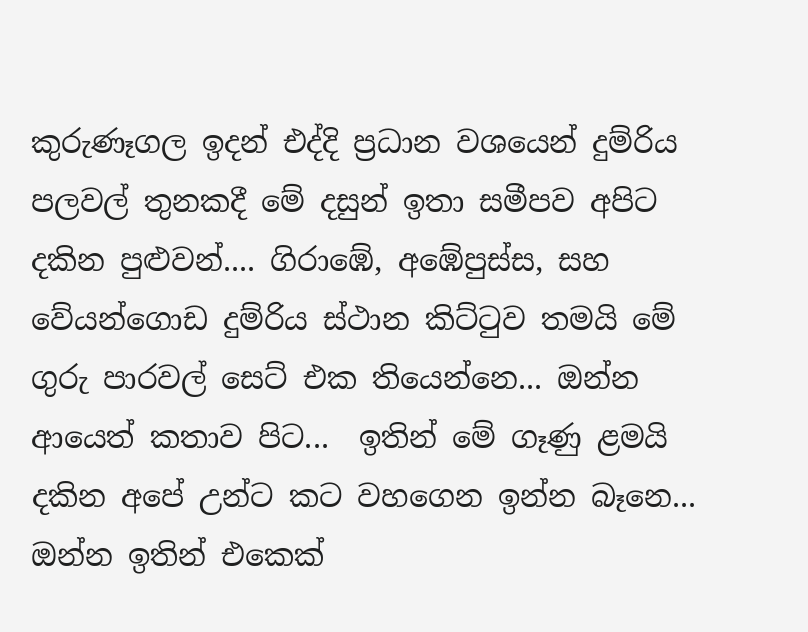කුරුණෑගල ඉදන් එද්දි ප්‍රධාන වශයෙන් දුම්රිය පලවල් තුනකදී මේ දසුන් ඉතා සමීපව අපිට දකින පුළුවන්.... ගිරාඹේ, අඹේපුස්ස, සහ වේයන්ගොඩ දුම්රිය ස්ථාන කිට්ටුව තමයි මේ ගුරු පාරවල් සෙට් එක තියෙන්නෙ... ඔන්න ආයෙත් කතාව පිට...  ඉතින් මේ ගෑණු ළමයි දකින අපේ උන්ට කට වහගෙන ඉන්න බෑනෙ... ඔන්න ඉතින් එකෙක්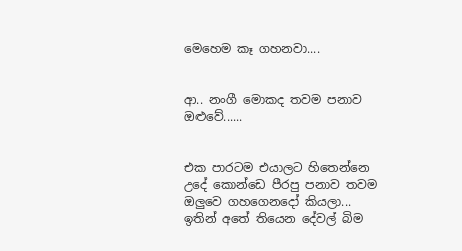මෙහෙම කෑ ගහනවා....


ආ.. නංගී මොකද තවම පනාව ඔළුවේ......


එක පාරටම එයාලට හිතෙන්නෙ උදේ කොන්ඩෙ පීරපු පනාව තවම ඔලුවෙ ගහගෙනදෝ කියලා... ඉතින් අතේ තියෙන දේවල් බිම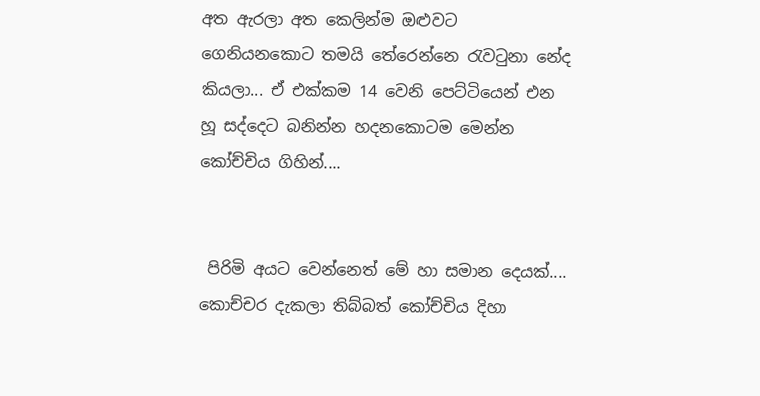අත ඇරලා අත කෙලින්ම ඔළුවට ගෙනියනකොට තමයි තේරෙන්නෙ රැවටුනා නේද කියලා... ඒ එක්කම 14 වෙනි පෙට්ටියෙන් එන හූ සද්දෙට බනින්න හදනකොටම මෙන්න කෝච්චිය ගිහින්....


 පිරිමි අයට වෙන්නෙත් මේ හා සමාන දෙයක්.... කොච්චර දැකලා තිබ්බත් කෝච්චිය දිහා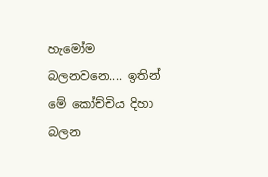හැමෝම බලනවනෙ.... ඉතින් මේ කෝච්චිය දිහා බලන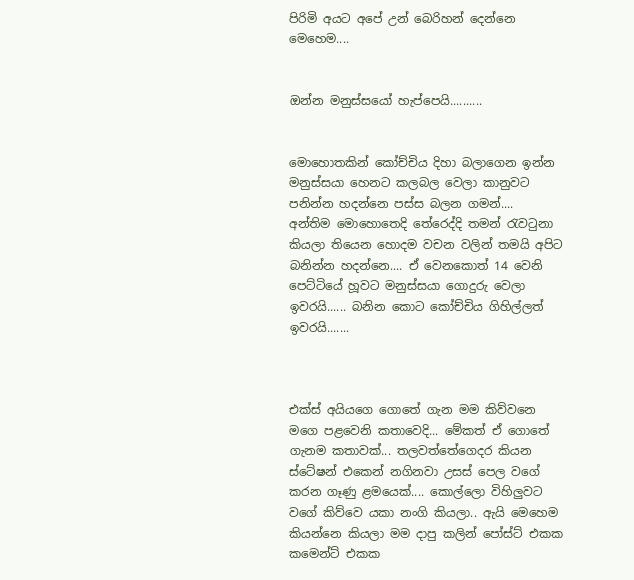පිරිමි අයට අපේ උන් බෙරිහන් දෙන්නෙ මෙහෙම....


ඔන්න මනුස්සයෝ හැප්පෙයි..........


මොහොතකින් කෝච්චිය දිහා බලාගෙන ඉන්න මනුස්සයා හෙනට කලබල වෙලා කානුවට පනින්න හදන්නෙ පස්ස බලන ගමන්....  අන්තිම මොහොතෙදි තේරෙද්දි තමන් රැවටුනා කියලා තියෙන හොදම වචන වලින් තමයි අපිට බනින්න හදන්නෙ.... ඒ වෙනකොත් 14 වෙනි පෙට්ටියේ හූවට මනුස්සයා ගොදුරු වෙලා ඉවරයි...... බනින කොට කෝච්චිය ගිහිල්ලත් ඉවරයි.......



එක්ස් අයියගෙ ගොතේ ගැන මම කිව්වනෙ මගෙ පළවෙනි කතාවෙදි... මේකත් ඒ ගොතේ ගැනම කතාවක්... තලවත්තේගෙදර කියන ස්ටේෂන් එකෙන් නගිනවා උසස් පෙල වගේ කරන ගෑණු ළමයෙක්.... කොල්ලො විහිලුවට වගේ කිව්වෙ යකා නංගි කියලා.. ඇයි මෙහෙම කියන්නෙ කියලා මම දාපු කලින් පෝස්ට් එකක කමෙන්ට් එකක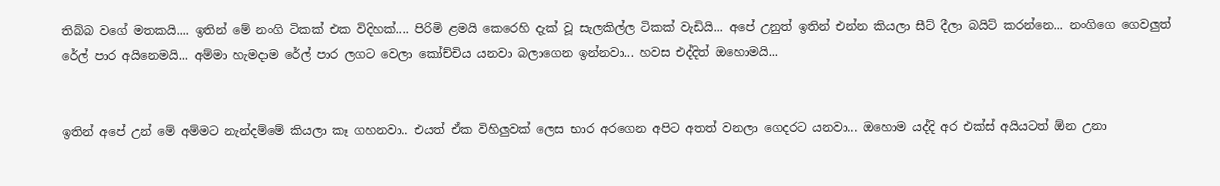තිබ්බ වගේ මතකයි.... ඉතින් මේ නංගි ටිකක් එක විදිහක්.... පිරිමි ළමයි කෙරෙහි දැක් වූ සැලකිල්ල ටිකක් වැඩියි... අපේ උනුත් ඉතින් එන්න කියලා සීට් දීලා බයිට් කරන්නෙ... නංගිගෙ ගෙවලුත් රේල් පාර අයිනෙමයි... අම්මා හැමදාම රේල් පාර ලගට වෙලා කෝච්චිය යනවා බලාගෙන ඉන්නවා... හවස එද්දිත් ඔහොමයි...


ඉතින් අපේ උන් මේ අම්මට නැන්දම්මේ කියලා කෑ ගහනවා.. එයත් ඒක විහිලුවක් ලෙස භාර අරගෙන අපිට අතත් වනලා ගෙදරට යනවා... ඔහොම යද්දි අර එක්ස් අයියටත් ඕන උනා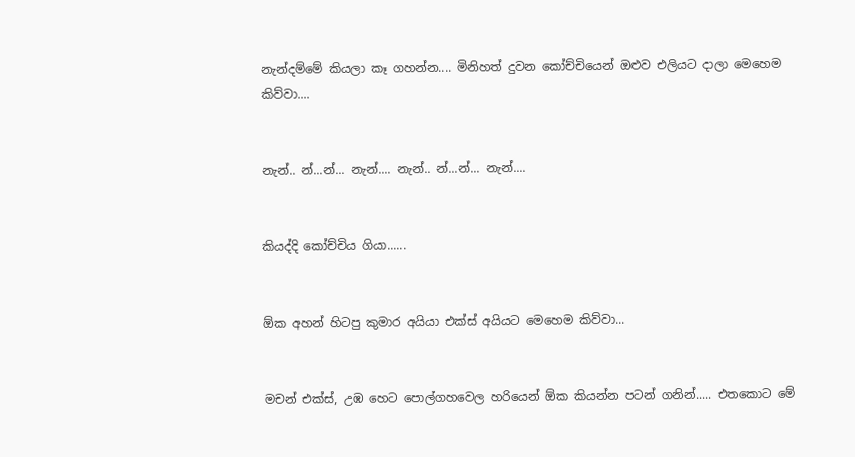නැන්දම්මේ කියලා කෑ ගහන්න.... මිනිහත් දුවන කෝච්චියෙන් ඔළුව එලියට දාලා මෙහෙම කිව්වා....


නැන්.. න්...න්... නැන්.... නැන්.. න්...න්... නැන්....


කියද්දි කෝච්චිය ගියා......


ඕක අහන් හිටපු කුමාර අයියා එක්ස් අයියට මෙහෙම කිව්වා...


මචන් එක්ස්, උඹ හෙට පොල්ගහවෙල හරියෙන් ඕක කියන්න පටන් ගනින්..... එතකොට මේ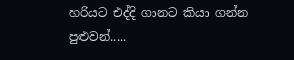හරියට එද්දි ගානට කියා ගන්න පුළුවන්.....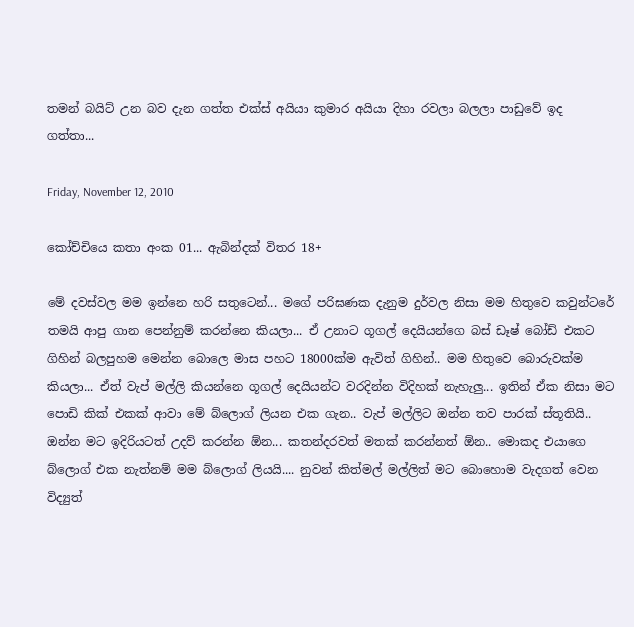තමන් බයිට් උන බව දැන ගත්ත එක්ස් අයියා කුමාර අයියා දිහා රවලා බලලා පාඩුවේ ඉද ගත්තා...

Friday, November 12, 2010

කෝච්චියෙ කතා අංක 01... ඇබින්දක් විතර 18+

මේ දවස්වල මම ඉන්නෙ හරි සතුටෙන්... මගේ පරිඝණක දැනුම දුර්වල නිසා මම හිතුවෙ කවුන්ටරේ තමයි ආපු ගාන පෙන්නුම් කරන්නෙ කියලා... ඒ උනාට ගූගල් දෙයියන්ගෙ බස් ඩෑෂ් බෝඩ් එකට ගිහින් බලපුහම මෙන්න බොලෙ මාස පහට 18000ක්ම ඇවිත් ගිහින්.. මම හිතුවෙ බොරුවක්ම කියලා... ඒත් වැප් මල්ලි කියන්නෙ ගූගල් දෙයියන්ට වරදින්න විදිහක් නැහැලු... ඉතින් ඒක නිසා මට පොඩි කික් එකක් ආවා මේ බ්ලොග් ලියන එක ගැන.. වැප් මල්ලිට ඔන්න තව පාරක් ස්තූතියි.. ඔන්න මට ඉදිරියටත් උදව් කරන්න ඕන... කතන්දරවත් මතක් කරන්නත් ඕන.. මොකද එයාගෙ බ්ලොග් එක නැත්නම් මම බ්ලොග් ලියයි.... නුවන් කිත්මල් මල්ලිත් මට බොහොම වැදගත් වෙන විද්‍යුත්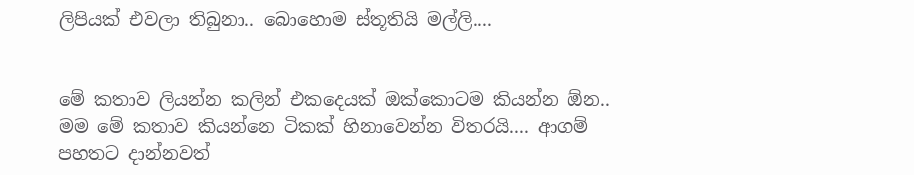ලිපියක් එවලා තිබුනා.. බොහොම ස්තූතියි මල්ලි....


මේ කතාව ලියන්න කලින් එකදෙයක් ඔක්කොටම කියන්න ඕන.. මම මේ කතාව කියන්නෙ ටිකක් හිනාවෙන්න විතරයි.... ආගම් පහතට දාන්නවත්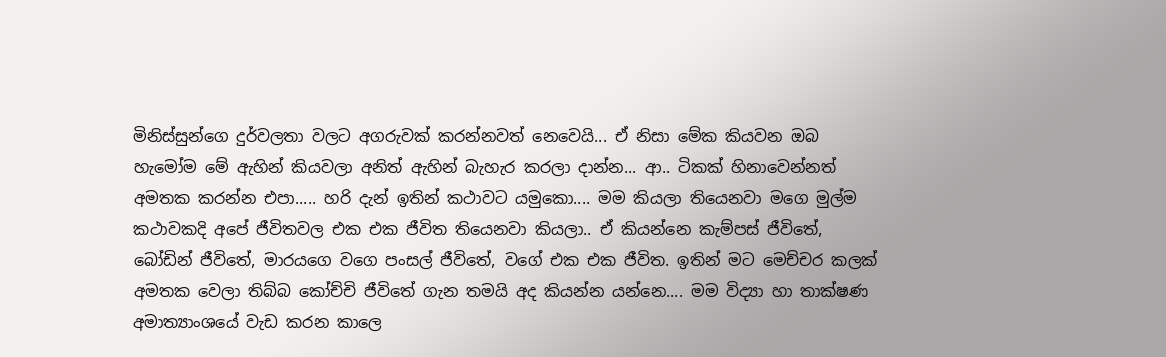මිනිස්සුන්ගෙ දුර්වලතා වලට අගරුවක් කරන්නවත් නෙවෙයි... ඒ නිසා මේක කියවන ඔබ හැමෝම මේ ඇහින් කියවලා අනිත් ඇහින් බැහැර කරලා දාන්න... ආ.. ටිකක් හිනාවෙන්නත් අමතක කරන්න එපා..... හරි දැන් ඉතින් කථාවට යමුකො.... මම කියලා තියෙනවා මගෙ මුල්ම කථාවකදි අපේ ජීවිතවල එක එක ජීවිත තියෙනවා කියලා.. ඒ කියන්නෙ කැම්පස් ජීවිතේ, බෝඩින් ජීවිතේ, මාරයගෙ වගෙ පංසල් ජීවිතේ, වගේ එක එක ජීවිත. ඉතින් මට මෙච්චර කලක් අමතක වෙලා තිබ්බ කෝච්චි ජීවිතේ ගැන තමයි අද කියන්න යන්නෙ.... මම විද්‍යා හා තාක්ෂණ අමාත්‍යාංශයේ වැඩ කරන කාලෙ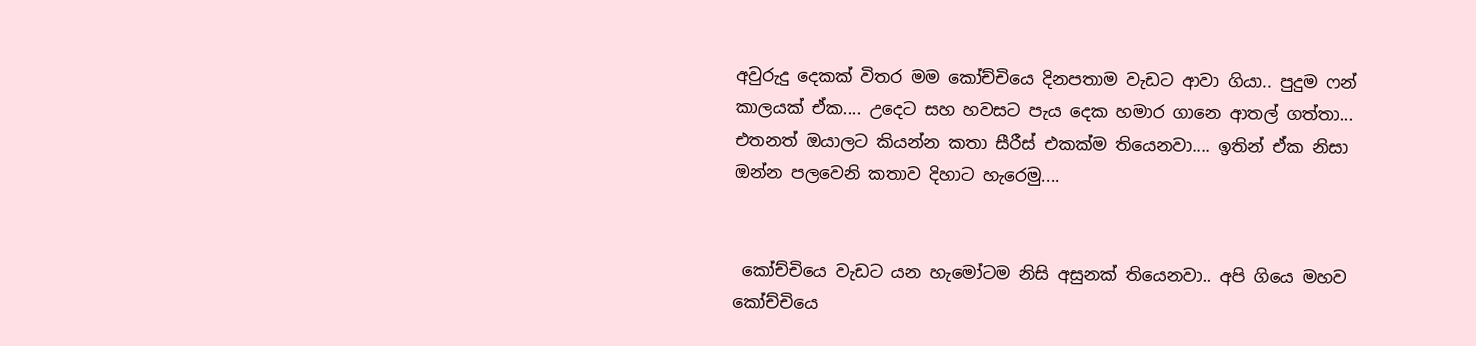අවුරුදු දෙකක් විතර මම කෝච්චියෙ දිනපතාම වැඩට ආවා ගියා.. පුදුම ෆන් කාලයක් ඒක.... උදෙට සහ හවසට පැය දෙක හමාර ගානෙ ආතල් ගත්තා... එතනත් ඔයාලට කියන්න කතා සීරීස් එකක්ම තියෙනවා.... ඉතින් ඒක නිසා ඔන්න පලවෙනි කතාව දිහාට හැරෙමු....


 කෝච්චියෙ වැඩට යන හැමෝටම නිසි අසුනක් තියෙනවා.. අපි ගියෙ මහව කෝච්චියෙ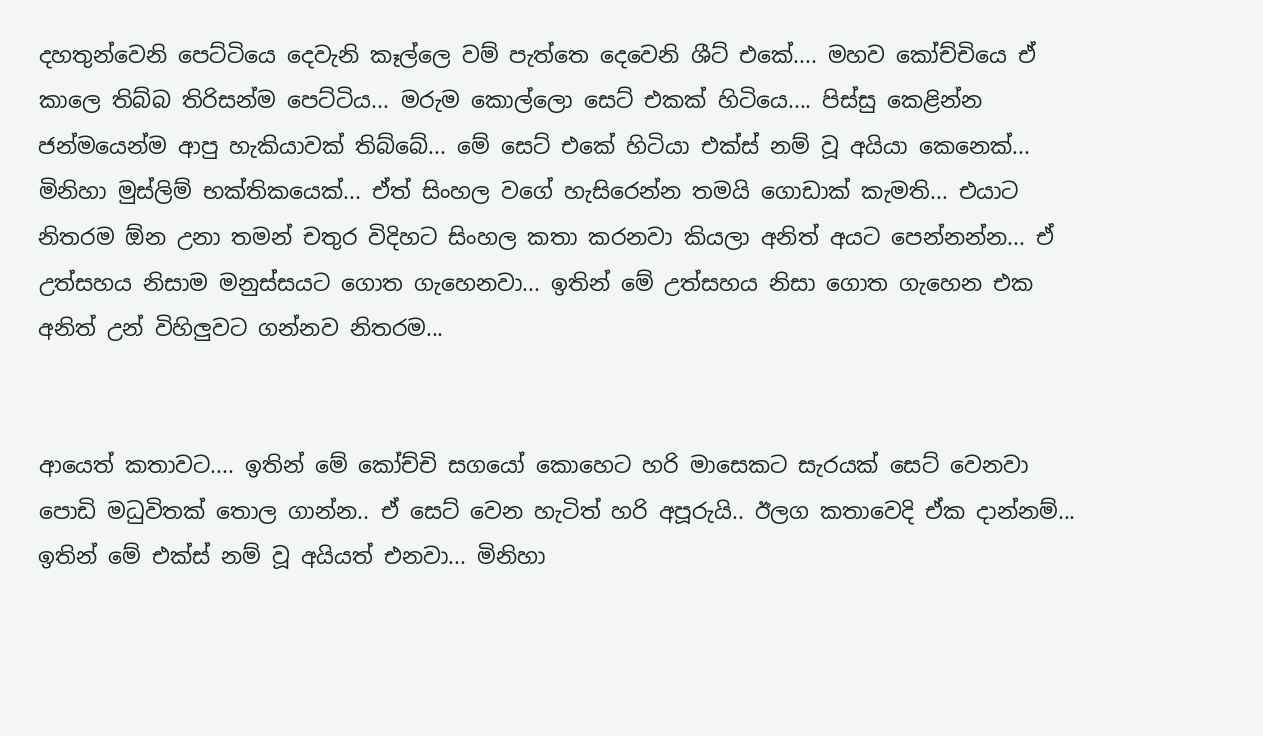දහතුන්වෙනි පෙට්ටියෙ දෙවැනි කෑල්ලෙ වම් පැත්තෙ දෙවෙනි ශීට් එකේ.... මහව කෝච්චියෙ ඒ කාලෙ තිබ්බ තිරිසන්ම පෙට්ටිය... මරුම කොල්ලො සෙට් එකක් හිටියෙ.... පිස්සු කෙළින්න ජන්මයෙන්ම ආපු හැකියාවක් තිබ්බේ... මේ සෙට් එකේ හිටියා එක්ස් නම් වූ අයියා කෙනෙක්... මිනිහා මුස්ලිම් භක්තිකයෙක්... ඒත් සිංහල වගේ හැසිරෙන්න තමයි ගොඩාක් කැමති... එයාට නිතරම ඕන උනා තමන් චතුර විදිහට සිංහල කතා කරනවා කියලා අනිත් අයට පෙන්නන්න... ඒ උත්සහය නිසාම මනුස්සයට ගොත ගැහෙනවා... ඉතින් මේ උත්සහය නිසා ගොත ගැහෙන එක අනිත් උන් විහිලුවට ගන්නව නිතරම...


ආයෙත් කතාවට.... ඉතින් මේ කෝච්චි සගයෝ කොහෙට හරි මාසෙකට සැරයක් සෙට් වෙනවා පොඩි මධුවිතක් තොල ගාන්න.. ඒ සෙට් වෙන හැටිත් හරි අපූරුයි.. ඊලග කතාවෙදි ඒක දාන්නම්... ඉතින් මේ එක්ස් නම් වූ අයියත් එනවා... මිනිහා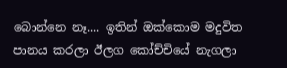බොන්නෙ නෑ.... ඉතින් ඔක්කොම මදුවිත පානය කරලා ඊලග කෝච්චියේ නැගලා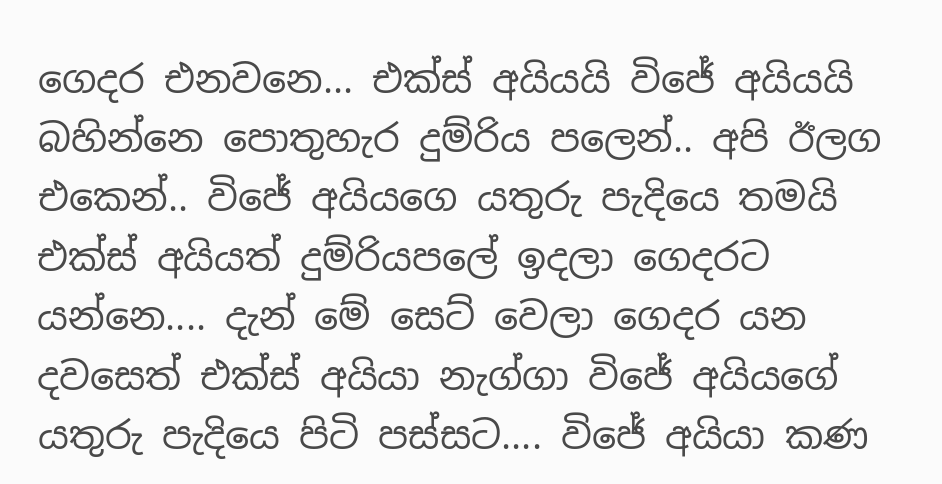ගෙදර එනවනෙ... එක්ස් අයියයි විජේ අයියයි බහින්නෙ පොතුහැර දුම්රිය පලෙන්.. අපි ඊලග එකෙන්.. විජේ අයියගෙ යතුරු පැදියෙ තමයි එක්ස් අයියත් දුම්රියපලේ ඉදලා ගෙදරට යන්නෙ.... දැන් මේ සෙට් වෙලා ගෙදර යන දවසෙත් එක්ස් අයියා නැග්ගා විජේ අයියගේ යතුරු පැදියෙ පිටි පස්සට.... විජේ අයියා කණ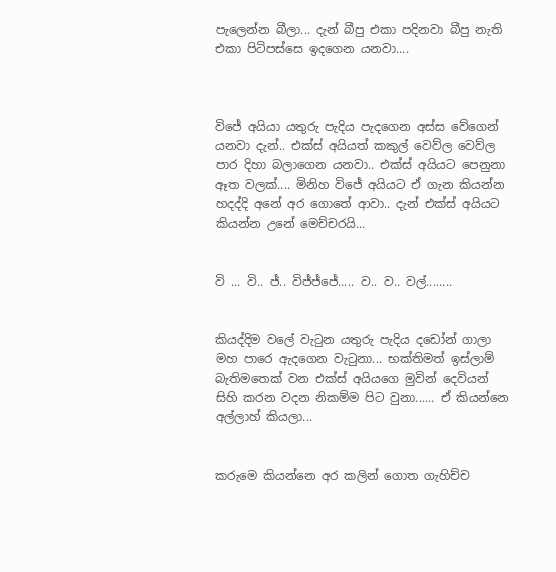පැලෙන්න බීලා... දැන් බීපු එකා පදිනවා බීපු නැති එකා පිටිපස්සෙ ඉදගෙන යනවා....



විජේ අයියා යතුරු පැදිය පැදගෙන අස්ස වේගෙන් යනවා දැන්.. එක්ස් අයියත් කකුල් වෙව්ල වෙව්ල පාර දිහා බලාගෙන යනවා.. එක්ස් අයියට පෙනුනා ඈත වලක්.... මිනිහ විජේ අයියට ඒ ගැන කියන්න හදද්දි අනේ අර ගොතේ ආවා.. දැන් එක්ස් අයියට කියන්න උනේ මෙච්චරයි...


වි ... වි.. ජ්.. විජ්ජ්ජේ..... ව.. ව.. වල්........


කියද්දිම වලේ වැටුන යතුරු පැදිය දඩෝන් ගාලා මහ පාරෙ ඇදගෙන වැටුනා... භක්තිමත් ඉස්ලාම් බැතිමතෙක් වන එක්ස් අයියගෙ මුවින් දෙවියන් සිහි කරන වදන නිකම්ම පිට වුනා...... ඒ කියන්නෙ අල්ලාහ් කියලා...


කරුමෙ කියන්නෙ අර කලින් ගොත ගැහිච්ච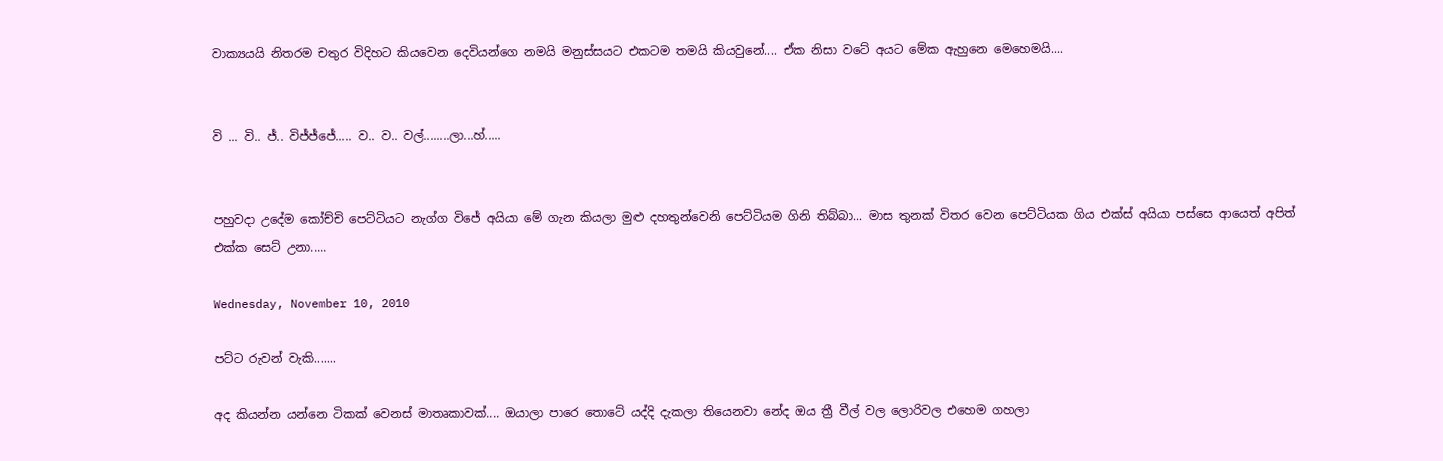වාක්‍යයයි නිතරම චතුර විදිහට කියවෙන දෙවියන්ගෙ නමයි මනුස්සයට එකටම තමයි කියවුනේ.... ඒක නිසා වටේ අයට මේක ඇහුනෙ මෙහෙමයි....


වි ... වි.. ජ්.. විජ්ජ්ජේ..... ව.. ව.. වල්........ලා...හ්.....


පහුවදා උදේම කෝච්චි පෙට්ටියට නැග්ග විජේ අයියා මේ ගැන කියලා මුළු දහතුන්වෙනි පෙට්ටියම ගිනි තිබ්බා... මාස තුනක් විතර වෙන පෙට්ටියක ගිය එක්ස් අයියා පස්සෙ ආයෙත් අපිත් එක්ක සෙට් උනා.....

Wednesday, November 10, 2010

පට්ට රුවන් වැකි.......

අද කියන්න යන්නෙ ටිකක් වෙනස් මාතෘකාවක්.... ඔයාලා පාරෙ තොටේ යද්දි දැකලා තියෙනවා නේද ඔය ත්‍රී වීල් වල ලොරිවල එහෙම ගහලා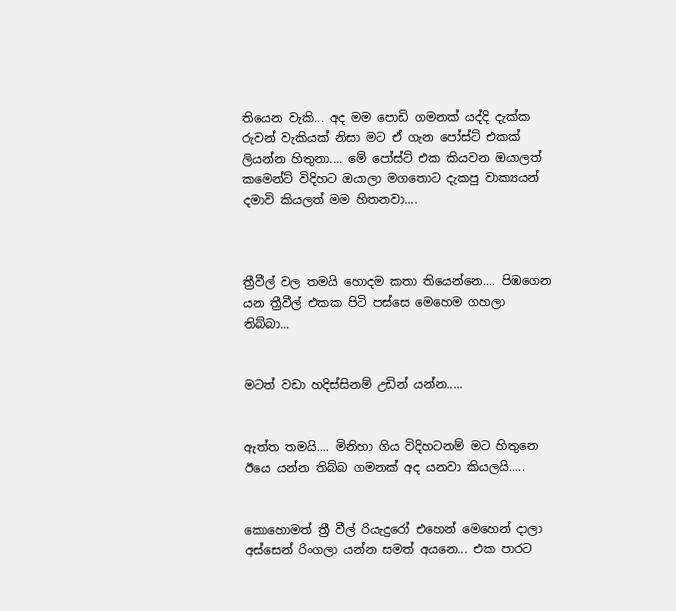තියෙන වැකි... අද මම පොඩි ගමනක් යද්දි දැක්ක රුවන් වැකියක් නිසා මට ඒ ගැන පෝස්ට් එකක් ලියන්න හිතුනා.... මේ පෝස්ට් එක කියවන ඔයාලත් කමෙන්ට් විදිහට ඔයාලා මගතොට දැකපු වාක්‍යයන් දමාවි කියලත් මම හිතනවා....



ත්‍රීවීල් වල තමයි හොදම කතා තියෙන්නෙ.... පිඹගෙන යන ත්‍රීවීල් එකක පිටි පස්සෙ මෙහෙම ගහලා තිබ්බා...


මටත් වඩා හදිස්සිනම් උඩින් යන්න.....


ඇත්ත තමයි.... මිනිහා ගිය විදිහටනම් මට හිතුනෙ ඊයෙ යන්න තිබ්බ ගමනක් අද යනවා කියලයි.....


කොහොමත් ත්‍රී වීල් රියැදුරෝ එහෙන් මෙහෙන් දාලා අස්සෙන් රිංගලා යන්න සමත් අයනෙ... එක පාරට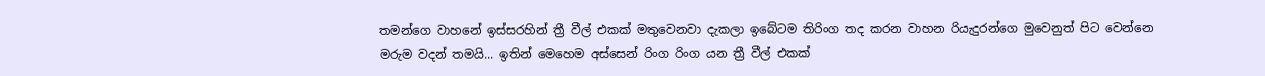තමන්ගෙ වාහනේ ඉස්සරහින් ත්‍රී වීල් එකක් මතුවෙනවා දැකලා ඉබේටම තිරිංග තද කරන වාහන රියැදුරන්ගෙ මුවෙනුත් පිට වෙන්නෙ මරුම වදන් තමයි... ඉතින් මෙහෙම අස්සෙන් රිංග රිංග යන ත්‍රී වීල් එකක්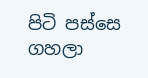පිටි පස්සෙ ගහලා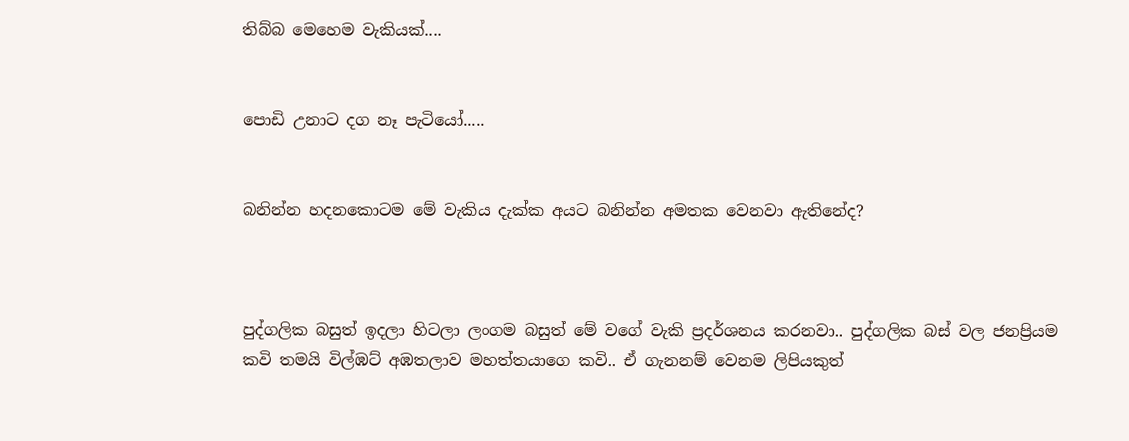තිබ්බ මෙහෙම වැකියක්....


පොඩි උනාට දග නෑ පැටියෝ.....


බනින්න හදනකොටම මේ වැකිය දැක්ක අයට බනින්න අමතක වෙනවා ඇතිනේද?



පුද්ගලික බසුත් ඉදලා හිටලා ලංගම බසුත් මේ වගේ වැකි ප්‍රදර්ශනය කරනවා.. පුද්ගලික බස් වල ජනප්‍රියම කවි තමයි විල්ඹට් අඹතලාව මහත්තයාගෙ කවි.. ඒ ගැනනම් වෙනම ලිපියකුත්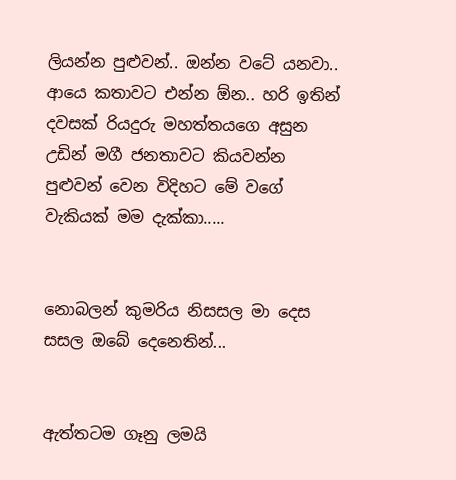ලියන්න පුළුවන්.. ඔන්න වටේ යනවා.. ආයෙ කතාවට එන්න ඕන.. හරි ඉතින් දවසක් රියදුරු මහත්තයගෙ අසුන උඩින් මගී ජනතාවට කියවන්න පුළුවන් වෙන විදිහට මේ වගේ වැකියක් මම දැක්කා.....


නොබලන් කුමරිය නිසසල මා දෙස සසල ඔබේ දෙනෙතින්...


ඇත්තටම ගෑනු ලමයි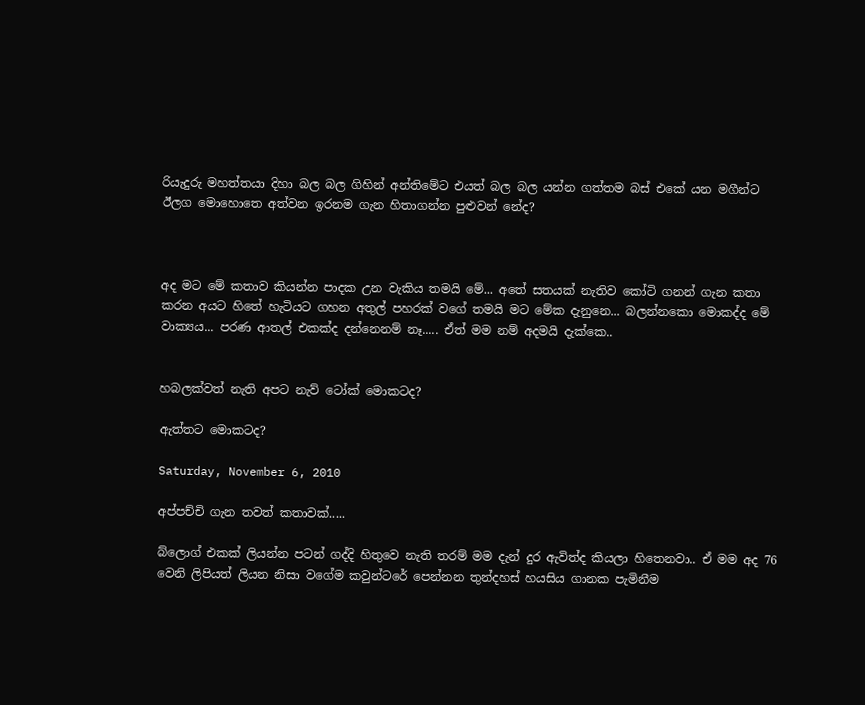රියැදුරු මහත්තයා දිහා බල බල ගිහින් අන්තිමේට එයත් බල බල යන්න ගත්තම බස් එකේ යන මගීන්ට ඊලග මොහොතෙ අත්වන ඉරනම ගැන හිතාගන්න පුළුවන් නේද?



අද මට මේ කතාව කියන්න පාදක උන වැකිය තමයි මේ... අතේ සතයක් නැතිව කෝටි ගනන් ගැන කතා කරන අයට හිතේ හැටියට ගහන අතුල් පහරක් වගේ තමයි මට මේක දැනුනෙ... බලන්නකො මොකද්ද මේ වාක්‍යය... පරණ ආතල් එකක්ද දන්නෙනම් නෑ..... ඒත් මම නම් අදමයි දැක්කෙ..


හබලක්වත් නැති අපට නැව් ටෝක් මොකටද?

ඇත්තට මොකටද?

Saturday, November 6, 2010

අප්පච්චි ගැන තවත් කතාවක්.....

බ්ලොග් එකක් ලියන්න පටන් ගද්දි හිතුවෙ නැති තරම් මම දැන් දුර ඇවිත්ද කියලා හිතෙනවා.. ඒ මම අද 76 වෙනි ලිපියත් ලියන නිසා වගේම කවුන්ටරේ පෙන්නන තුන්දහස් හයසිය ගානක පැමිනීම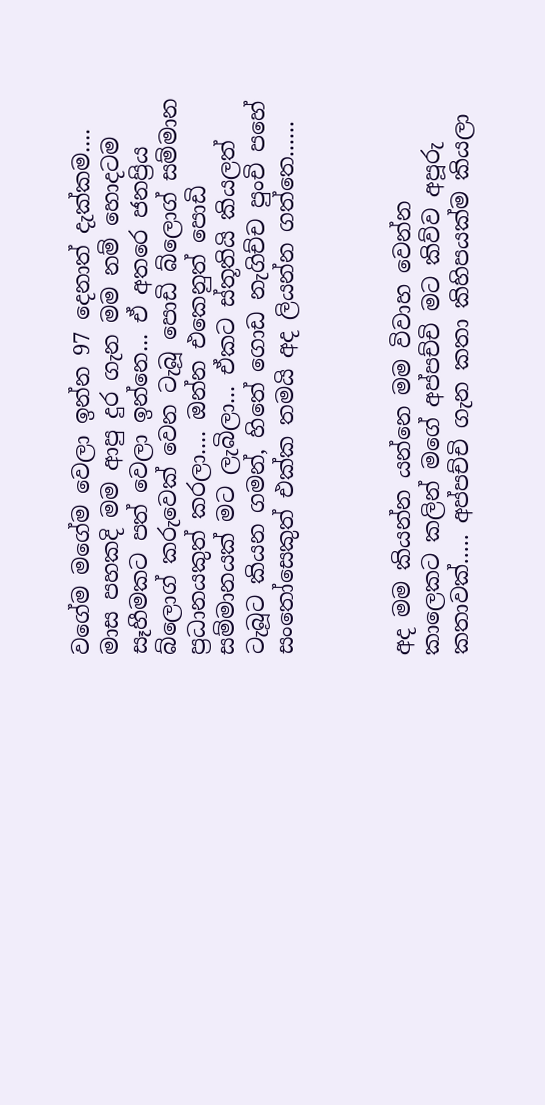වගේම මගේම වෙලා ඉන්න 97 දෙනාත් දැක්කම.... මාස පහකදි මම ආපු දුර ගැන මම නම් හොදටම සෑහීමකට පත් වෙලා ඉන්නෙ... ඒ අතරෙ ජනප්‍රිය බ්ලොග් කරුවෙක් වෙන ටැබූ පොඩි බ්ලොග් සම්මාන ප්‍රධානයකුත් කරලා.... ඔන්න එකෙනුත් පොඩි සම්මානයක් මට ලැබිලා... ඒකට ස්තූතියි කියලත් ටැබූට කියන ගමන්, හිතේ ගොඩ නැගිච්ච පුංචි පහේ සංතෝසෙකුත් එක්ක තමයි අද ලියන්න ගත්තෙ......



අද මම කියන්න යන්නෙ මම විවාහ වෙන්න කාලෙකට කලින් මගේ අප්පච්චි මට කිව්ව අපූරු කතාවක්..... අප්පච්චි ගැන කතා කිහිපයක්ම කියලා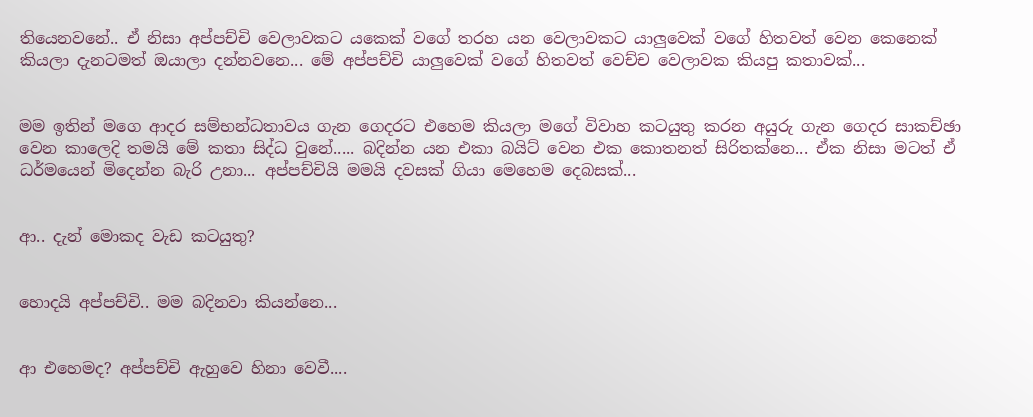තියෙනවනේ.. ඒ නිසා අප්පච්චි වෙලාවකට යකෙක් වගේ තරහ යන වෙලාවකට යාලුවෙක් වගේ හිතවත් වෙන කෙනෙක් කියලා දැනටමත් ඔයාලා දන්නවනෙ... මේ අප්පච්චි යාලුවෙක් වගේ හිතවත් වෙච්ච වෙලාවක කියපු කතාවක්...


මම ඉතින් මගෙ ආදර සම්භන්ධතාවය ගැන ගෙදරට එහෙම කියලා මගේ විවාහ කටයුතු කරන අයුරු ගැන ගෙදර සාකච්ඡා වෙන කාලෙදි තමයි මේ කතා සිද්ධ වුනේ..... බදින්න යන එකා බයිට් වෙන එක කොතනත් සිරිතක්නෙ... ඒක නිසා මටත් ඒ ධර්මයෙන් මිදෙන්න බැරි උනා... අප්පච්චියි මමයි දවසක් ගියා මෙහෙම දෙබසක්...


ආ.. දැන් මොකද වැඩ කටයුතු?


හොදයි අප්පච්චි.. මම බදිනවා කියන්නෙ...


ආ එහෙමද? අප්පච්චි ඇහුවෙ හිනා වෙවී....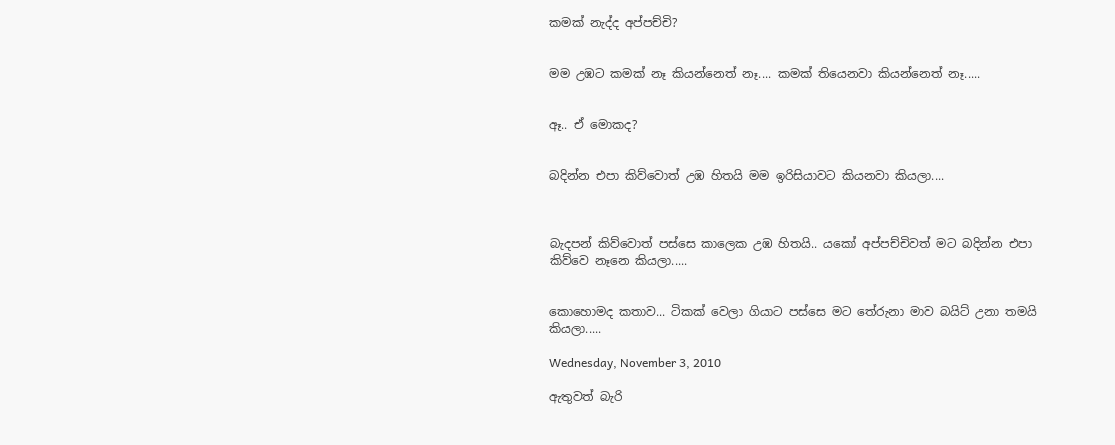කමක් නැද්ද අප්පච්චි?


මම උඹට කමක් නෑ කියන්නෙත් නෑ.... කමක් තියෙනවා කියන්නෙත් නෑ.....


ඈ.. ඒ මොකද?


බදින්න එපා කිව්වොත් උඹ හිතයි මම ඉරිසියාවට කියනවා කියලා....



බැදපන් කිව්වොත් පස්සෙ කාලෙක උඹ හිතයි.. යකෝ අප්පච්චිවත් මට බදින්න එපා කිව්වෙ නෑනෙ කියලා.....


කොහොමද කතාව... ටිකක් වෙලා ගියාට පස්සෙ මට තේරුනා මාව බයිට් උනා තමයි කියලා.....

Wednesday, November 3, 2010

ඇතුවත් බැරි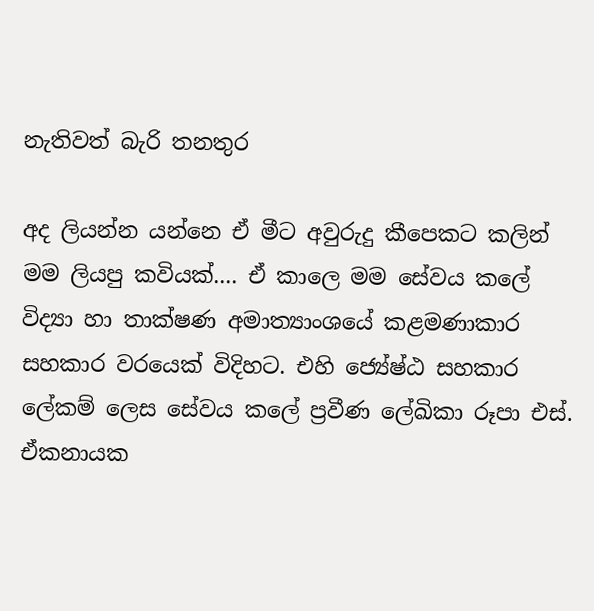නැතිවත් බැරි තනතුර

අද ලියන්න යන්නෙ ඒ මීට අවුරුදු කීපෙකට කලින් මම ලියපු කවියක්.... ඒ කාලෙ මම සේවය කලේ විද්‍යා හා තාක්ෂණ අමාත්‍යාංශයේ කළමණාකාර සහකාර වරයෙක් විදිහට. එහි ජ්‍යේෂ්ඨ සහකාර ලේකම් ලෙස සේවය කලේ ප්‍රවීණ ලේඛිකා රූපා එස්. ඒකනායක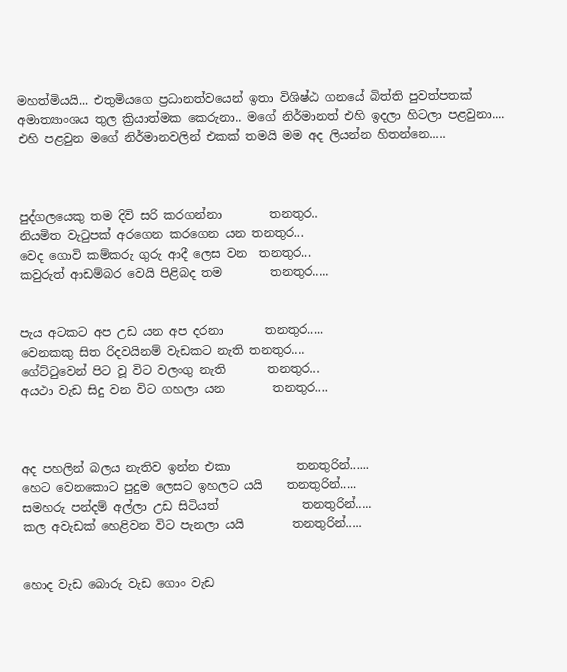මහත්මියයි... එතුමියගෙ ප්‍රධානත්වයෙන් ඉතා විශිෂ්ඨ ගනයේ බිත්ති පුවත්පතක් අමාත්‍යාංශය තුල ක්‍රියාත්මක කෙරුනා.. මගේ නිර්මානත් එහි ඉදලා හිටලා පළවුනා.... එහි පළවුන මගේ නිර්මානවලින් එකක් තමයි මම අද ලියන්න හිතන්නෙ.....



පුද්ගලයෙකු තම දිවි සරි කරගන්නා        තනතුර..
නියමිත වැටුපක් අරගෙන කරගෙන යන තනතුර...
වෙද ගොවි කම්කරු ගුරු ආදී ලෙස වන  තනතුර...
කවුරුත් ආඩම්බර වෙයි පිළිබද තම        තනතුර.....


පැය අටකට අප උඩ යන අප දරනා       තනතුර.....
වෙනකකු සිත රිදවයිනම් වැඩකට නැති තනතුර....
ගේට්ටුවෙන් පිට වූ විට වලංගු නැති       තනතුර...
අයථා වැඩ සිදු වන විට ගහලා යන        තනතුර....



අද පහලින් බලය නැතිව ඉන්න එකා           තනතුරින්......
හෙට වෙනකොට පුදුම ලෙසට ඉහලට යයි    තනතුරින්.....
සමහරු පන්දම් අල්ලා උඩ සිටියත්              තනතුරින්.....
කල අවැඩක් හෙළිවන විට පැනලා යයි        තනතුරින්.....


හොද වැඩ බොරු වැඩ ගොං වැඩ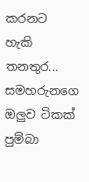කරනට හැකි  තනතුර...
සමහරුනගෙ ඔලුව ටිකක් පුම්බා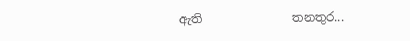ඇති               තනතුර...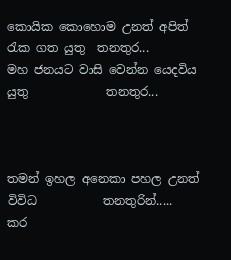කොයික කොහොම උනත් අපිත් රැක ගත යුතු  තනතුර...
මහ ජනයට වාසි වෙන්න යෙදවිය යුතු             තනතුර...



තමන් ඉහල අනෙකා පහල උනත් විවිධ           තනතුරින්.....
කර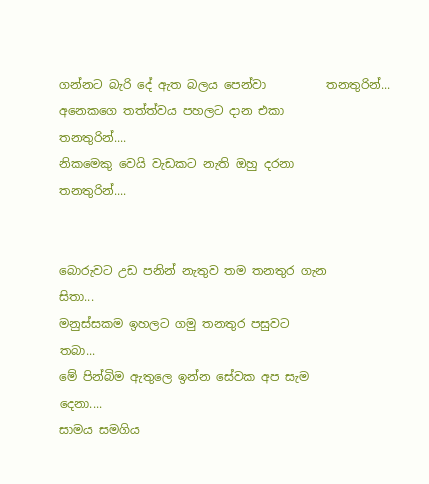ගන්නට බැරි දේ ඇත බලය පෙන්වා          තනතුරින්...
අනෙකගෙ තත්ත්වය පහලට දාන එකා             තනතුරින්....
නිකමෙකු වෙයි වැඩකට නැති ඔහු දරනා           තනතුරින්....


බොරුවට උඩ පනින් නැතුව තම තනතුර ගැන       සිතා...
මනුස්සකම ඉහලට ගමු තනතුර පසුවට                  තබා...
මේ පින්බිම ඇතුලෙ ඉන්න සේවක අප සැම       දෙනා....
සාමය සමගිය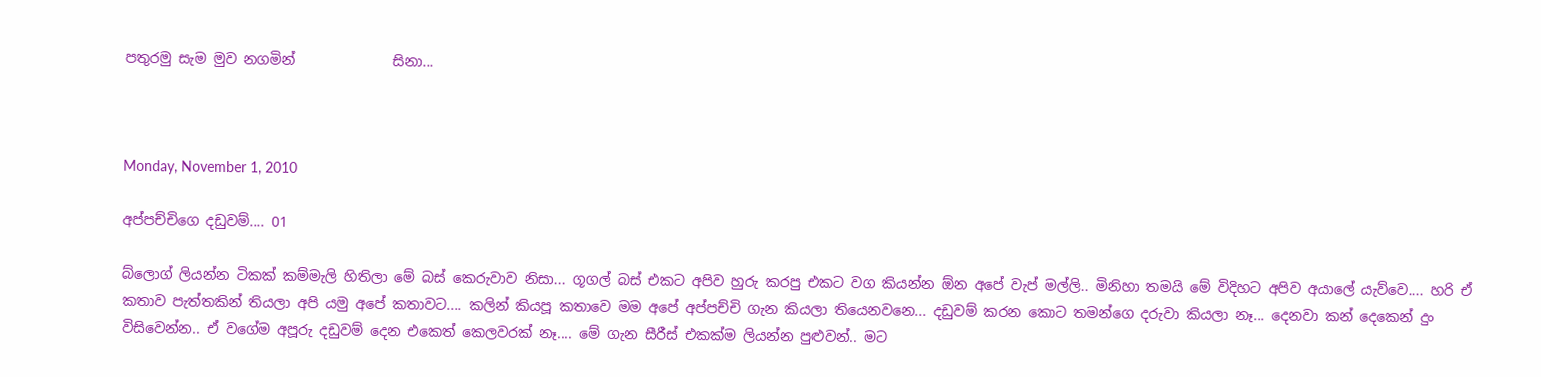පතුරමු සැම මුව නගමින්              සිනා...



Monday, November 1, 2010

අප්පච්චිගෙ දඩුවම්.... 01

බ්ලොග් ලියන්න ටිකක් කම්මැලි හිතිලා මේ බස් කෙරුවාව නිසා... ගූගල් බස් එකට අපිව හුරු කරපු එකට වග කියන්න ඕන අපේ වැප් මල්ලි.. මිනිහා තමයි මේ විදිහට අපිව අයාලේ යැව්වෙ.... හරි ඒ කතාව පැත්තකින් තියලා අපි යමු අපේ කතාවට.... කලින් කියපූ කතාවෙ මම අපේ අප්පච්චි ගැන කියලා තියෙනවනෙ... දඩුවම් කරන කොට තමන්ගෙ දරුවා කියලා නෑ... දෙනවා කන් දෙකෙන් දුං විසිවෙන්න.. ඒ වගේම අපූරු දඩුවම් දෙන එකෙත් කෙලවරක් නෑ.... මේ ගැන සීරීස් එකක්ම ලියන්න පුළුවන්.. මට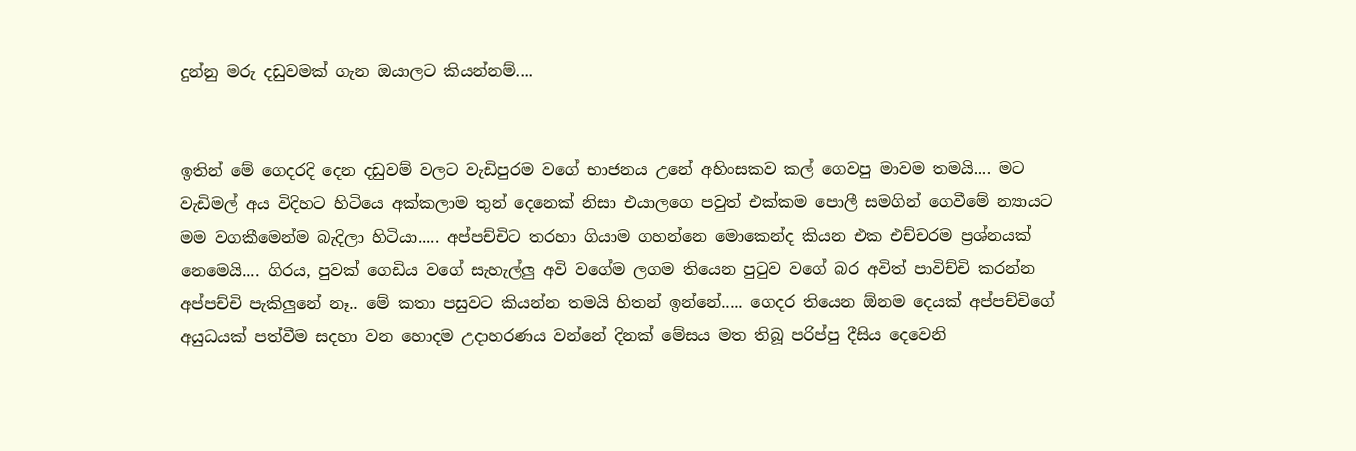දුන්නු මරු දඩුවමක් ගැන ඔයාලට කියන්නම්....


ඉතින් මේ ගෙදරදි දෙන දඩුවම් වලට වැඩිපුරම වගේ භාජනය උනේ අහිංසකව කල් ගෙවපු මාවම තමයි.... මට වැඩිමල් අය විදිහට හිටියෙ අක්කලාම තුන් දෙනෙක් නිසා එයාලගෙ පවුත් එක්කම පොලී සමගින් ගෙවීමේ න්‍යායට මම වගකීමෙන්ම බැදිලා හිටියා..... අප්පච්චිට තරහා ගියාම ගහන්නෙ මොකෙන්ද කියන එක එච්චරම ප්‍රශ්නයක් නෙමෙයි.... ගිරය, පුවක් ගෙඩිය වගේ සැහැල්ලු අවි වගේම ලගම තියෙන පුටුව වගේ බර අවිත් පාවිච්චි කරන්න අප්පච්චි පැකිලුනේ නෑ.. මේ කතා පසුවට කියන්න තමයි හිතන් ඉන්නේ..... ගෙදර තියෙන ඕනම දෙයක් අප්පච්චිගේ අයුධයක් පත්වීම සදහා වන හොදම උදාහරණය වන්නේ දිනක් මේසය මත තිබූ පරිප්පු දීසිය දෙවෙනි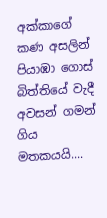අක්කාගේ කණ අසලින් පියාඹා ගොස් බිත්තියේ වැදී අවසන් ගමන් ගිය මතකයයි....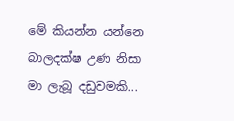මේ කියන්න යන්නෙ බාලදක්ෂ උණ නිසා මා ලැබූ දඩුවමකි...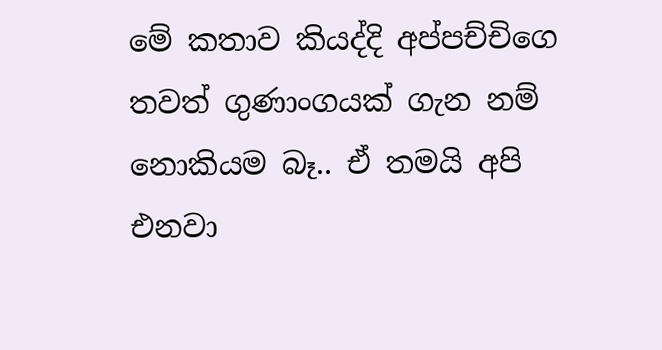මේ කතාව කියද්දි අප්පච්චිගෙ තවත් ගුණාංගයක් ගැන නම් නොකියම බෑ.. ඒ තමයි අපි එනවා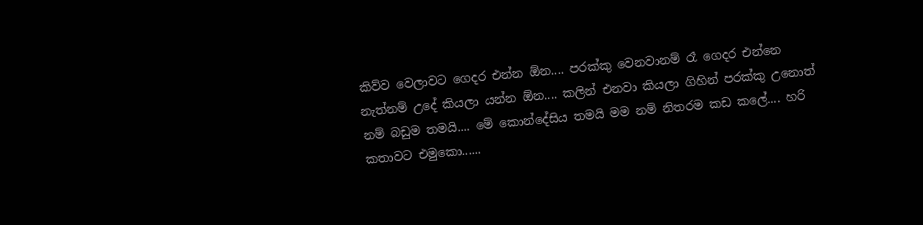කිව්ව වෙලාවට ගෙදර එන්න ඕන.... පරක්කු වෙනවානම් රෑ ගෙදර එන්නෙ නැත්නම් උදේ කියලා යන්න ඕන.... කලින් එනවා කියලා ගිහින් පරක්කු උනොත් නම් බඩුම තමයි.... මේ කොන්දේසිය තමයි මම නම් නිතරම කඩ කලේ.... හරි කතාවට එමුකො......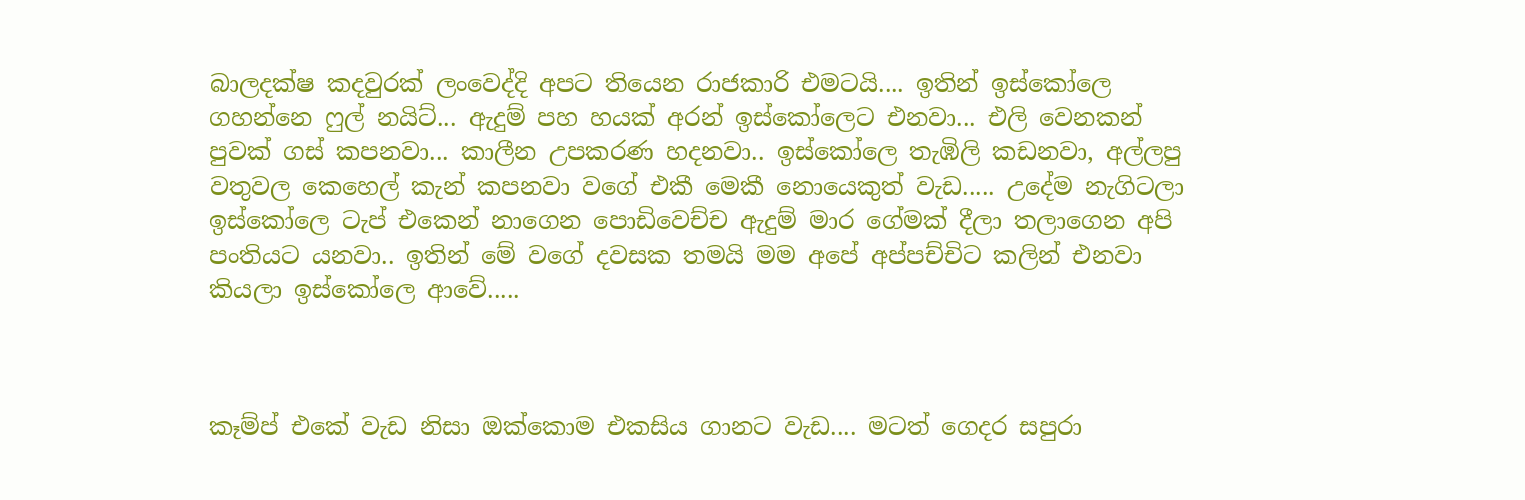බාලදක්ෂ කදවුරක් ලංවෙද්දි අපට තියෙන රාජකාරි එමටයි.... ඉතින් ඉස්කෝලෙ ගහන්නෙ ෆුල් නයිට්... ඇදුම් පහ හයක් අරන් ඉස්කෝලෙට එනවා... එලි වෙනකන් පුවක් ගස් කපනවා... කාලීන උපකරණ හදනවා.. ඉස්කෝලෙ තැඹිලි කඩනවා, අල්ලපු වතුවල කෙහෙල් කැන් කපනවා වගේ එකී මෙකී නොයෙකුත් වැඩ..... උදේම නැගිටලා ඉස්කෝලෙ ටැප් එකෙන් නාගෙන පොඩිවෙච්ච ඇදුම් මාර ගේමක් දීලා තලාගෙන අපි පංතියට යනවා.. ඉතින් මේ වගේ දවසක තමයි මම අපේ අප්පච්චිට කලින් එනවා කියලා ඉස්කෝලෙ ආවේ.....



කෑම්ප් එකේ වැඩ නිසා ඔක්කොම එකසිය ගානට වැඩ.... මටත් ගෙදර සපුරා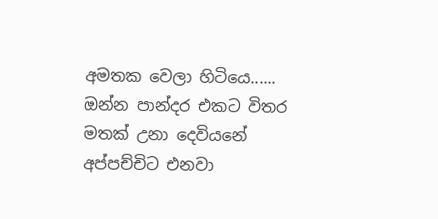අමතක වෙලා හිටියෙ...... ඔන්න පාන්දර එකට විතර මතක් උනා දෙවියනේ අප්පච්චිට එනවා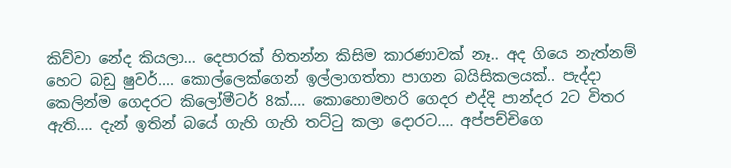කිව්වා නේද කියලා... දෙපාරක් හිතන්න කිසිම කාරණාවක් නෑ.. අද ගියෙ නැත්නම් හෙට බඩු ෂුවර්.... කොල්ලෙක්ගෙන් ඉල්ලාගත්තා පාගන බයිසිකලයක්.. පැද්දා කෙලින්ම ගෙදරට කිලෝමීටර් 8ක්.... කොහොමහරි ගෙදර එද්දි පාන්දර 2ට විතර ඇති.... දැන් ඉතින් බයේ ගැහි ගැහි තට්ටු කලා දොරට.... අප්පච්චිගෙ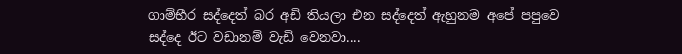ගාම්භීර සද්දෙත් බර අඩි තියලා එන සද්දෙත් ඇහුනම අපේ පපුවෙ සද්දෙ ඊට වඩානම් වැඩි වෙනවා....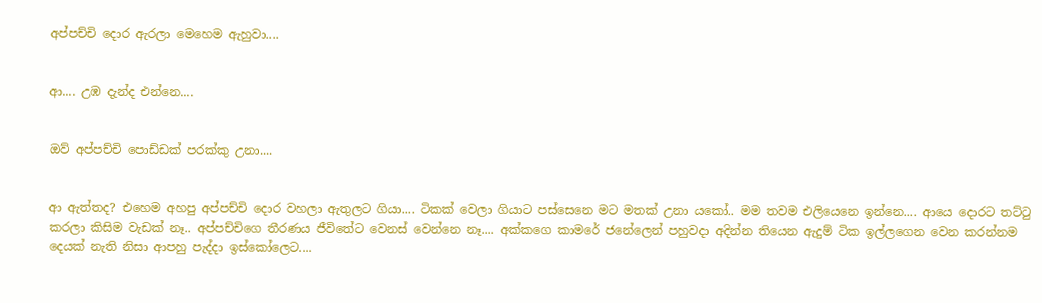අප්පච්චි දොර ඇරලා මෙහෙම ඇහුවා....


ආ.... උඹ දැන්ද එන්නෙ....


ඔව් අප්පච්චි පොඩ්ඩක් පරක්කු උනා....


ආ ඇත්තද? එහෙම අහපු අප්පච්චි දොර වහලා ඇතුලට ගියා.... ටිකක් වෙලා ගියාට පස්සෙනෙ මට මතක් උනා යකෝ.. මම තවම එලියෙනෙ ඉන්නෙ.... ආයෙ දොරට තට්ටු කරලා කිසිම වැඩක් නෑ.. අප්පච්චිගෙ තීරණය ජීවිතේට වෙනස් වෙන්නෙ නෑ.... අක්කගෙ කාමරේ ජනේලෙන් පහුවදා අදින්න තියෙන ඇදුම් ටික ඉල්ලගෙන වෙන කරන්නම දෙයක් නැති නිසා ආපහු පැද්දා ඉස්කෝලෙට....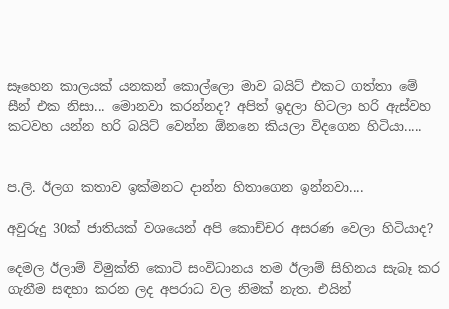සෑහෙන කාලයක් යනකන් කොල්ලො මාව බයිට් එකට ගත්තා මේ සීන් එක නිසා... මොනවා කරන්නද? අපිත් ඉදලා හිටලා හරි ඇස්වහ කටවහ යන්න හරි බයිට් වෙන්න ඕනනෙ කියලා විදගෙන හිටියා.....


ප.ලි. ඊලග කතාව ඉක්මනට දාන්න හිතාගෙන ඉන්නවා....

අවුරුදු 30ක් ජාතියක් වශයෙන් අපි කොච්චර අසරණ වෙලා හිටියාද?

දෙමල ඊලාම් විමුක්ති කොටි සංවිධානය තම ඊලාම් සිහිනය සැබෑ කර ගැනීම සඳහා කරන ලද අපරාධ වල නිමක් නැත. එයින්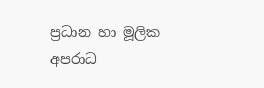ප්‍රධාන හා මූලික අපරාධ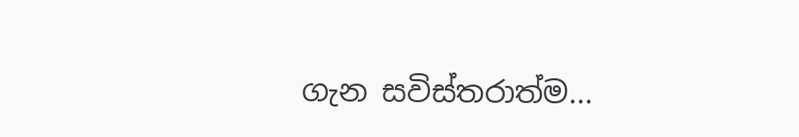ගැන සවිස්තරාත්ම...